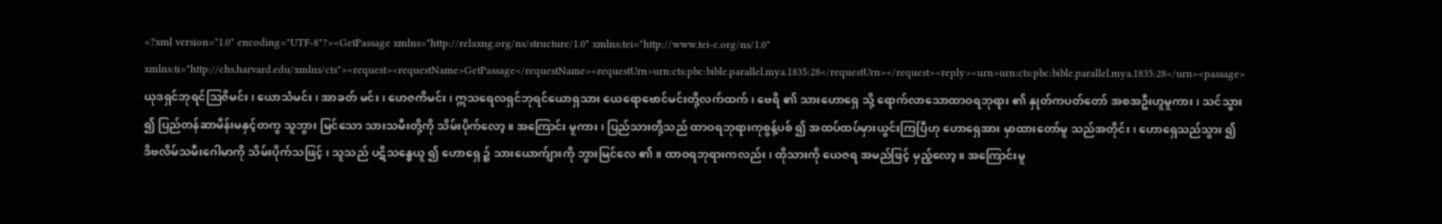<?xml version="1.0" encoding="UTF-8"?><GetPassage xmlns="http://relaxng.org/ns/structure/1.0" xmlns:tei="http://www.tei-c.org/ns/1.0" xmlns:ti="http://chs.harvard.edu/xmlns/cts"><request><requestName>GetPassage</requestName><requestUrn>urn:cts:pbc:bible.parallel.mya.1835:28</requestUrn></request><reply><urn>urn:cts:pbc:bible.parallel.mya.1835:28</urn><passage>ယုဒရှင်ဘုရင်ဩဇိမင်း ၊ ယောသံမင်း ၊ အာခတ် မင်း ၊ ဟေဇကိမင်း ၊ ဣသရေလရှင်ဘုရင်ယောရှသား ယေရောဗောင်မင်းတို့လက်ထက် ၊ ဗေရိ ၏ သားဟောရှေ သို့ ရောက်လာသောထာဝရဘုရား ၏ နှုတ်ကပတ်တော် အစအဦးဟူမူကား ၊ သင်သွား ၍ ပြည်တန်ဆာမိန်းမနှင့်တကွ သူဘွား မြင်သော သားသမီးတို့ကို သိမ်းပိုက်လော့ ။ အကြောင်း မူကား ၊ ပြည်သားတို့သည် ထာဝရဘုရားကုစွန့်ပစ် ၍ အထပ်ထပ်မှားယွင်းကြပြီဟု ဟောရှေအား မှာထားတော်မူ သည်အတိုင်း ၊ ဟောရှေသည်သွား ၍ ဒိဗလိမ်သမီးဂေါမာကို သိမ်းပိုက်သဖြင့် ၊ သူသည် ပဋိသန္ဓေယူ ၍ ဟောရှေ ၌ သားယောက်ျားကို ဘွားမြင်လေ ၏ ။ ထာဝရဘုရားကလည်း ၊ ထိုသားကို ယေဇရ အမည်ဖြင့် မှည့်လော့ ။ အကြောင်းမူ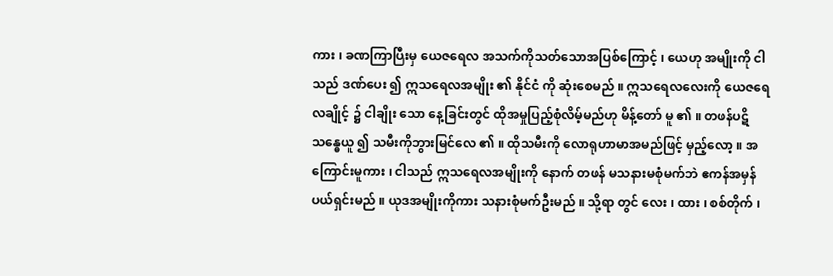ကား ၊ ခဏကြာပြီးမှ ယေဇရေလ အသက်ကိုသတ်သောအပြစ်ကြောင့် ၊ ယေဟု အမျိုးကို ငါသည် ဒဏ်ပေး ၍ ဣသရေလအမျိုး ၏ နိုင်ငံ ကို ဆုံးစေမည် ။ ဣသရေလလေးကို ယေဇရေလချိုင့် ၌ ငါချိုး သော နေ့ခြင်းတွင် ထိုအမှုပြည့်စုံလိမ့်မည်ဟု မိန့်တော် မူ ၏ ။ တဖန်ပဋိသန္ဓေယူ ၍ သမီးကိုဘွားမြင်လေ ၏ ။ ထိုသမီးကို လောရုဟာမာအမည်ဖြင့် မှည့်လော့ ။ အကြောင်းမူကား ၊ ငါသည် ဣသရေလအမျိုးကို နောက် တဖန် မသနားမစုံမက်ဘဲ ဧကန်အမှန်ပယ်ရှင်းမည် ။ ယုဒအမျိုးကိုကား သနားစုံမက်ဦးမည် ။ သို့ရာ တွင် လေး ၊ ထား ၊ စစ်တိုက် ၊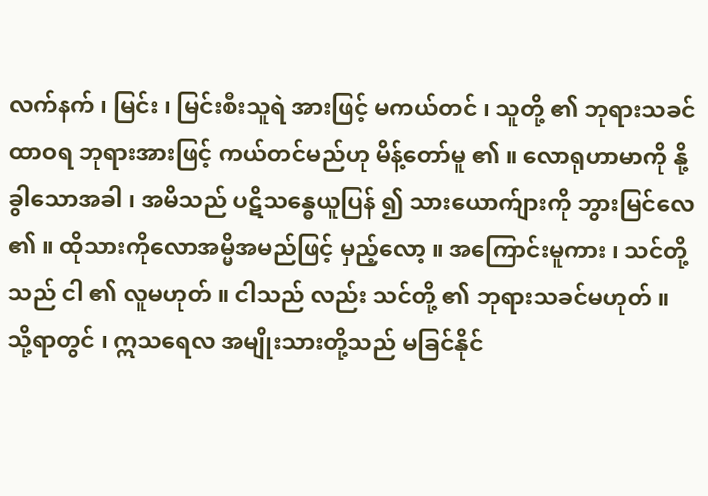လက်နက် ၊ မြင်း ၊ မြင်းစီးသူရဲ အားဖြင့် မကယ်တင် ၊ သူတို့ ၏ ဘုရားသခင် ထာဝရ ဘုရားအားဖြင့် ကယ်တင်မည်ဟု မိန့်တော်မူ ၏ ။ လောရုဟာမာကို နို့ခွါသောအခါ ၊ အမိသည် ပဋိသန္ဓေယူပြန် ၍ သားယောက်ျားကို ဘွားမြင်လေ ၏ ။ ထိုသားကိုလောအမ္မိအမည်ဖြင့် မှည့်လော့ ။ အကြောင်းမူကား ၊ သင်တို့သည် ငါ ၏ လူမဟုတ် ။ ငါသည် လည်း သင်တို့ ၏ ဘုရားသခင်မဟုတ် ။ သို့ရာတွင် ၊ ဣသရေလ အမျိုးသားတို့သည် မခြင်နိုင်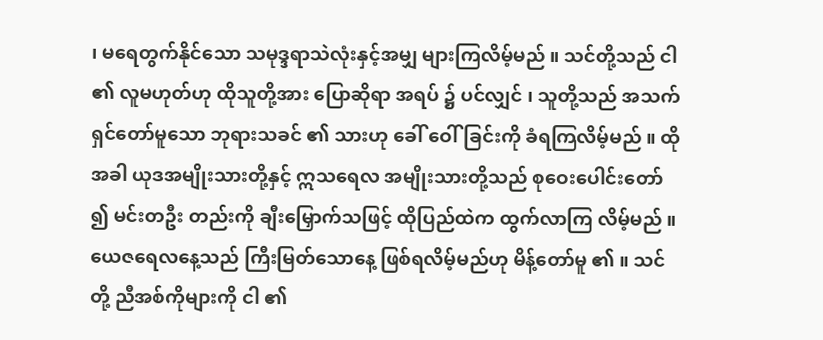၊ မရေတွက်နိုင်သော သမုဒ္ဒရာသဲလုံးနှင့်အမျှ များကြလိမ့်မည် ။ သင်တို့သည် ငါ ၏ လူမဟုတ်ဟု ထိုသူတို့အား ပြောဆိုရာ အရပ် ၌ ပင်လျှင် ၊ သူတို့သည် အသက်ရှင်တော်မူသော ဘုရားသခင် ၏ သားဟု ခေါ် ဝေါ်ခြင်းကို ခံရကြလိမ့်မည် ။ ထိုအခါ ယုဒအမျိုးသားတို့နှင့် ဣသရေလ အမျိုးသားတို့သည် စုဝေးပေါင်းတော် ၍ မင်းတဦး တည်းကို ချီးမြှောက်သဖြင့် ထိုပြည်ထဲက ထွက်လာကြ လိမ့်မည် ။ ယေဇရေလနေ့သည် ကြီးမြတ်သောနေ့ ဖြစ်ရလိမ့်မည်ဟု မိန့်တော်မူ ၏ ။ သင်တို့ ညီအစ်ကိုများကို ငါ ၏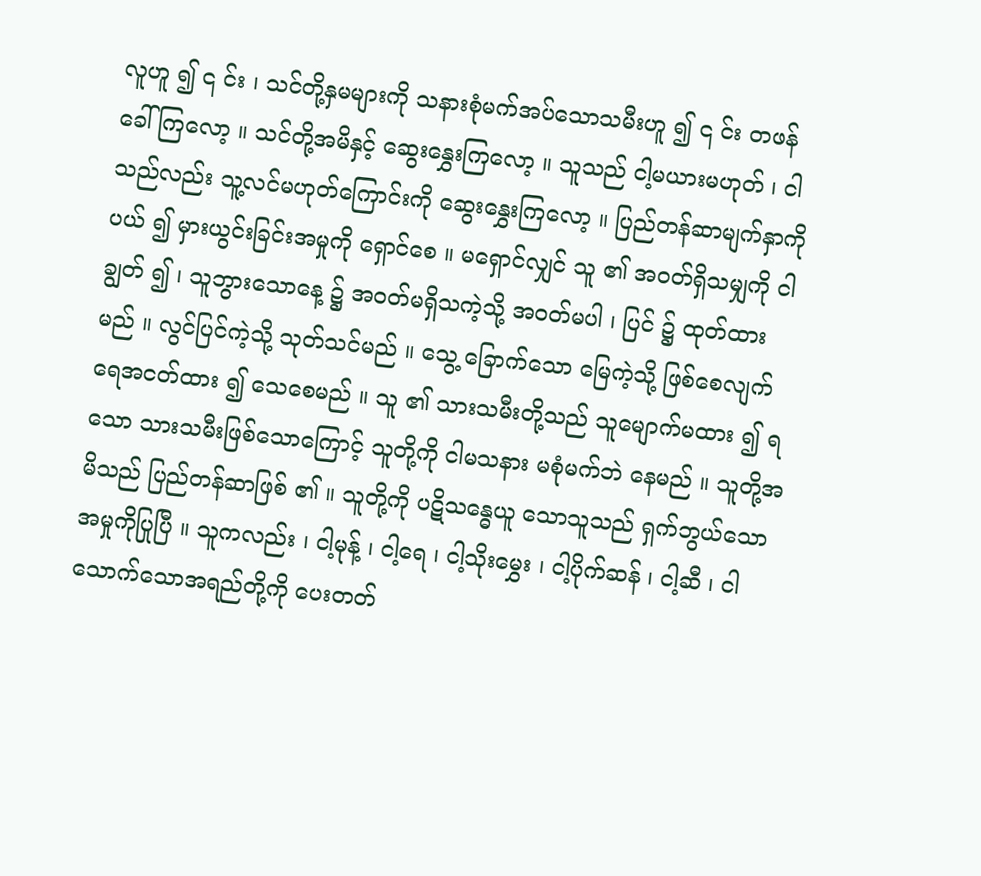လူဟူ ၍ ၎ င်း ၊ သင်တို့နှမများကို သနားစုံမက်အပ်သောသမီးဟူ ၍ ၎ င်း တဖန်ခေါ်ကြလော့ ။ သင်တို့အမိနှင့် ဆွေးနွှေးကြလော့ ။ သူသည် ငါ့မယားမဟုတ် ၊ ငါသည်လည်း သူ့လင်မဟုတ်ကြောင်းကို ဆွေးနွှေးကြလော့ ။ ပြည်တန်ဆာမျက်နှာကို ပယ် ၍ မှားယွင်းခြင်းအမှုကို ရှောင်စေ ။ မရှောင်လျှင် သူ ၏ အဝတ်ရှိသမျှကို ငါချွတ် ၍ ၊ သူဘွားသောနေ့ ၌ အဝတ်မရှိသကဲ့သို့ အဝတ်မပါ ၊ ပြင် ၌ ထုတ်ထားမည် ။ လွင်ပြင်ကဲ့သို့ သုတ်သင်မည် ။ သွေ့ ခြောက်သော မြေကဲ့သို့ ဖြစ်စေလျက် ရေအငတ်ထား ၍ သေစေမည် ။ သူ ၏ သားသမီးတို့သည် သူမျောက်မထား ၍ ရသော သားသမီးဖြစ်သောကြောင့် သူတို့ကို ငါမသနား မစုံမက်ဘဲ နေမည် ။ သူတို့အမိသည် ပြည်တန်ဆာဖြစ် ၏ ။ သူတို့ကို ပဋိသန္ဓေယူ သောသူသည် ရှက်ဘွယ်သောအမှုကိုပြုပြီ ။ သူကလည်း ၊ ငါ့မုန့် ၊ ငါ့ရေ ၊ ငါ့သိုးမွှေး ၊ ငါ့ပိုက်ဆန် ၊ ငါ့ဆီ ၊ ငါသောက်သောအရည်တို့ကို ပေးတတ်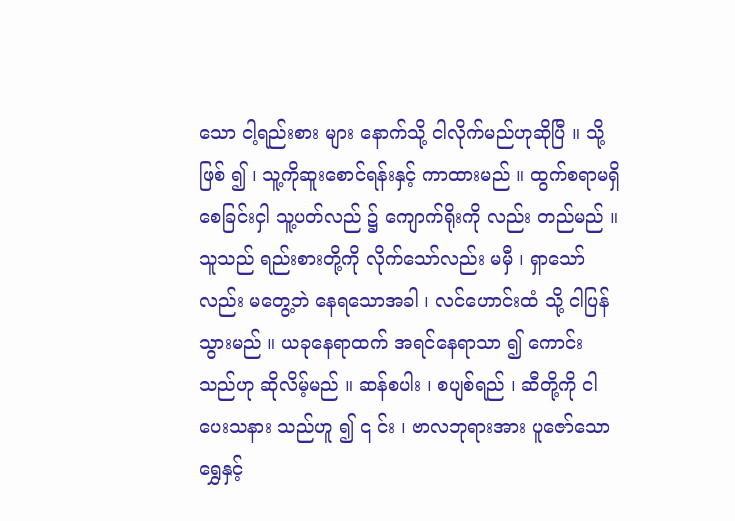သော ငါ့ရည်းစား များ နောက်သို့ ငါလိုက်မည်ဟုဆိုပြီ ။ သို့ဖြစ် ၍ ၊ သူ့ကိုဆူးစောင်ရန်းနှင့် ကာထားမည် ။ ထွက်စရာမရှိစေခြင်းငှါ သူ့ပတ်လည် ၌ ကျောက်ရိုးကို လည်း တည်မည် ။ သူသည် ရည်းစားတို့ကို လိုက်သော်လည်း မမှီ ၊ ရှာသော်လည်း မတွေ့ဘဲ နေရသောအခါ ၊ လင်ဟောင်းထံ သို့ ငါပြန်သွားမည် ။ ယခုနေရာထက် အရင်နေရာသာ ၍ ကောင်းသည်ဟု ဆိုလိမ့်မည် ။ ဆန်စပါး ၊ စပျစ်ရည် ၊ ဆီတို့ကို ငါပေးသနား သည်ဟူ ၍ ၎ င်း ၊ ဗာလဘုရားအား ပူဇော်သောရွှေနှင့်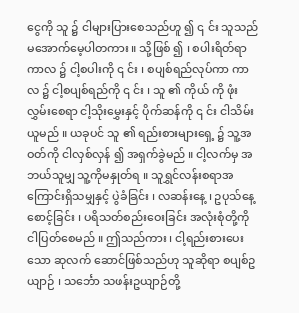ငွေကို သူ ၌ ငါများပြားစေသည်ဟူ ၍ ၎ င်း သူသည် မအောက်မေ့ပါတကား ။ သို့ဖြစ် ၍ ၊ စပါးရိတ်ရာကာလ ၌ ငါ့စပါးကို ၎ င်း ၊ စပျစ်ရည်လုပ်ကာ ကာလ ၌ ငါ့စပျစ်ရည်ကို ၎ င်း ၊ သူ ၏ ကိုယ် ကို ဖုံးလွှမ်းစေရာ ငါ့သိုးမွှေးနှင့် ပိုက်ဆန်ကို ၎ င်း ငါသိမ်း ယူမည် ။ ယခုပင် သူ ၏ ရည်းစားများရှေ့ ၌ သူ့အဝတ်ကို ငါလှစ်လှန် ၍ အရှက်ခွဲမည် ။ ငါ့လက်မှ အဘယ်သူမျှ သူ့ကိုမနှုတ်ရ ။ သူရွှင်လန်းစရာအကြောင်းရှိသမျှနှင့် ပွဲခံခြင်း ၊ လဆန်းနေ့ ၊ ဥပုသ်နေ့စောင့်ခြင်း ၊ ပရိသတ်စည်းဝေးခြင်း အလုံးစုံတို့ကို ငါပြတ်စေမည် ။ ဤသည်ကား ၊ ငါ့ရည်းစားပေးသော ဆုလက် ဆောင်ဖြစ်သည်ဟု သူဆိုရာ စပျစ်ဥယျာဉ် ၊ သင်္ဘော သဖန်းဥယျာဉ်တို့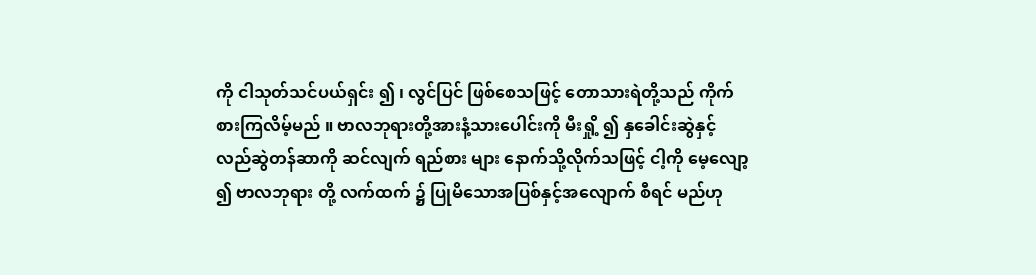ကို ငါသုတ်သင်ပယ်ရှင်း ၍ ၊ လွင်ပြင် ဖြစ်စေသဖြင့် တောသားရဲတို့သည် ကိုက်စားကြလိမ့်မည် ။ ဗာလဘုရားတို့အားနံ့သားပေါင်းကို မီးရှို့ ၍ နှခေါင်းဆွဲနှင့် လည်ဆွဲတန်ဆာကို ဆင်လျက် ရည်စား များ နောက်သို့လိုက်သဖြင့် ငါ့ကို မေ့လျော့ ၍ ဗာလဘုရား တို့ လက်ထက် ၌ ပြုမိသောအပြစ်နှင့်အလျောက် စီရင် မည်ဟု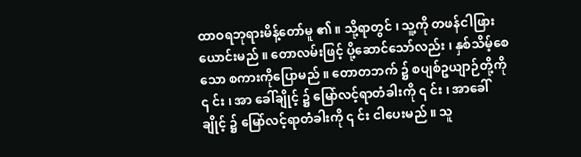ထာဝရဘုရားမိန့်တော်မူ ၏ ။ သို့ရာတွင် ၊ သူ့ကို တဖန်ငါဖြားယောင်းမည် ။ တောလမ်းဖြင့် ပို့ဆောင်သော်လည်း ၊ နှစ်သိမ့်စေသော စကားကိုပြောမည် ။ တောတဘက် ၌ စပျစ်ဥယျာဉ်တို့ကို ၎ င်း ၊ အာ ခေါ်ချိုင့် ၌ မြော်လင့်ရာတံခါးကို ၎ င်း ၊ အာခေါ်ချိုင့် ၌ မြော်လင့်ရာတံခါးကို ၎ င်း ငါပေးမည် ။ သူ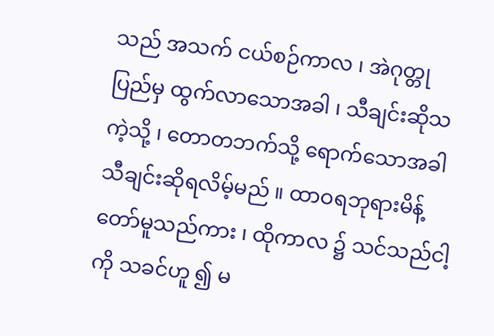သည် အသက် ငယ်စဉ်ကာလ ၊ အဲဂုတ္တုပြည်မှ ထွက်လာသောအခါ ၊ သီချင်းဆိုသကဲ့သို့ ၊ တောတဘက်သို့ ရောက်သောအခါ သီချင်းဆိုရလိမ့်မည် ။ ထာဝရဘုရားမိန့်တော်မူသည်ကား ၊ ထိုကာလ ၌ သင်သည်ငါ့ကို သခင်ဟူ ၍ မ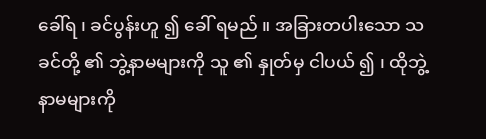ခေါ်ရ ၊ ခင်ပွန်းဟူ ၍ ခေါ် ရမည် ။ အခြားတပါးသော သခင်တို့ ၏ ဘွဲ့နာမများကို သူ ၏ နှုတ်မှ ငါပယ် ၍ ၊ ထိုဘွဲ့နာမများကို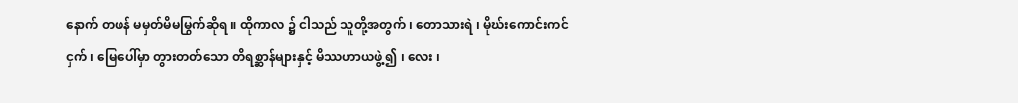နောက် တဖန် မမှတ်မိမမြွက်ဆိုရ ။ ထိုကာလ ၌ ငါသည် သူတို့အတွက် ၊ တောသားရဲ ၊ မိုဃ်းကောင်းကင်ငှက် ၊ မြေပေါ်မှာ တွားတတ်သော တိရစ္ဆာန်များနှင့် မိဿဟာယဖွဲ့ ၍ ၊ လေး ၊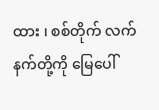ထား ၊ စစ်တိုက် လက်နက်တို့ကို မြေပေါ်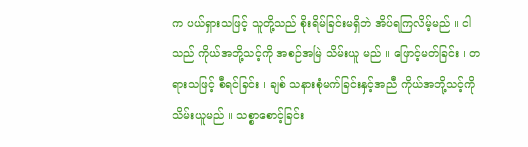က ပယ်ရှားသဖြင့် သူတို့သည် စိုးရိမ်ခြင်းမရှိဘဲ အိပ်ရကြလိမ့်မည် ။ ငါသည် ကိုယ်အဘို့သင့်ကို အစဉ်အမြဲ သိမ်းယူ မည် ။ ဖြောင့်မတ်ခြင်း ၊ တရားသဖြင့် စီရင်ခြင်း ၊ ချစ် သနားစုံမက်ခြင်းနှင့်အညီ ကိုယ်အဘို့သင့်ကို သိမ်းယူမည် ။ သစ္စာစောင့်ခြင်း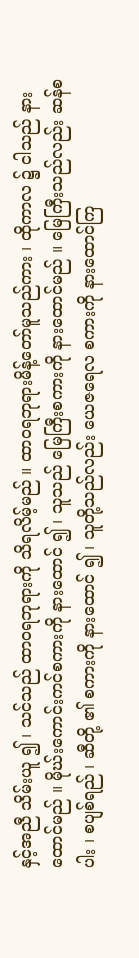နှင့်အညီ သိမ်းယူ ၍ ၊ သင်သည် ထာဝရဘုရားကို သိရလိမ့်မည် ။ ထာဝရဘုရားမိန့်တော်မူသည်ကား ၊ ထိုကာလ ၌ ငါသည် နားထောင်မည် ။ မိုဃ်းကောင်းကင်စကားကို နားထောင် ၍ ၊ သူသည် မြေကြီးစကားကို နားထောင်မည် ။ မြေကြီးသည်လည်း ဆန်စပါး ၊ စပျစ်ရည် ၊ ဆီတို့ ၏ စကားကို နားထောင် ၍ ၊ သူတို့သည်လည်း ယေဇရေလ စကားကို နားထောင်ကြ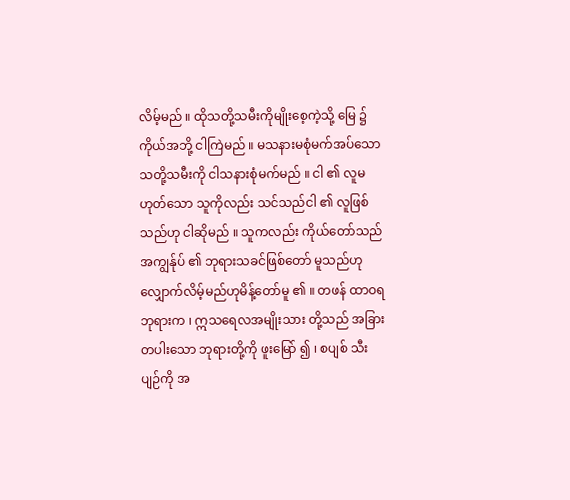လိမ့်မည် ။ ထိုသတို့သမီးကိုမျိုးစေ့ကဲ့သို့ မြေ ၌ ကိုယ်အဘို့ ငါကြဲမည် ။ မသနားမစုံမက်အပ်သော သတို့သမီးကို ငါသနားစုံမက်မည် ။ ငါ ၏ လူမဟုတ်သော သူကိုလည်း သင်သည်ငါ ၏ လူဖြစ်သည်ဟု ငါဆိုမည် ။ သူကလည်း ကိုယ်တော်သည် အကျွန်ုပ် ၏ ဘုရားသခင်ဖြစ်တော် မူသည်ဟု လျှောက်လိမ့်မည်ဟုမိန့်တော်မူ ၏ ။ တဖန် ထာဝရဘုရားက ၊ ဣသရေလအမျိုးသား တို့သည် အခြားတပါးသော ဘုရားတို့ကို ဖူးမြော် ၍ ၊ စပျစ် သီးပျဉ်ကို အ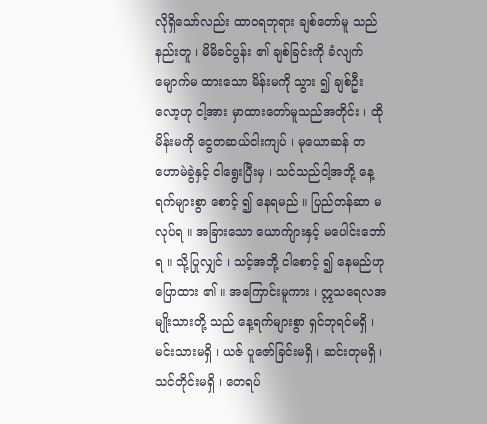လိုရှိသော်လည်း ထာဝရဘုရား ချစ်တော်မူ သည်နည်းတူ ၊ မိမိခင်ပွန်း ၏ ချစ်ခြင်းကို ခံလျက် မျောက်မ ထားသော မိန်းမကို သွား ၍ ချစ်ဦးလော့ဟု ငါ့အား မှာထားတော်မူသည်အတိုင်း ၊ ထိုမိန်းမကို ငွေတဆယ်ငါးကျပ် ၊ မုယောဆန် တဟောမဲခွဲနှင့် ငါရွေးပြီးမှ ၊ သင်သည်ငါ့အဘို့ နေ့ရက်များစွာ စောင့် ၍ နေရမည် ။ ပြည်တန်ဆာ မလုပ်ရ ။ အခြားသော ယောက်ျားနှင့် မပေါင်းဘော်ရ ။ သို့ပြုလျှင် ၊ သင့်အဘို့ ငါစောင့် ၍ နေမည်ဟု ပြောထား ၏ ။ အကြောင်းမူကား ၊ ဣသရေလအမျိုးသားတို့ သည် နေ့ရက်များစွာ ရှင်ဘုရင်မရှိ ၊ မင်းသားမရှိ ၊ ယဇ် ပူဇော်ခြင်းမရှိ ၊ ဆင်းတုမရှိ ၊ သင်တိုင်းမရှိ ၊ တေရပ်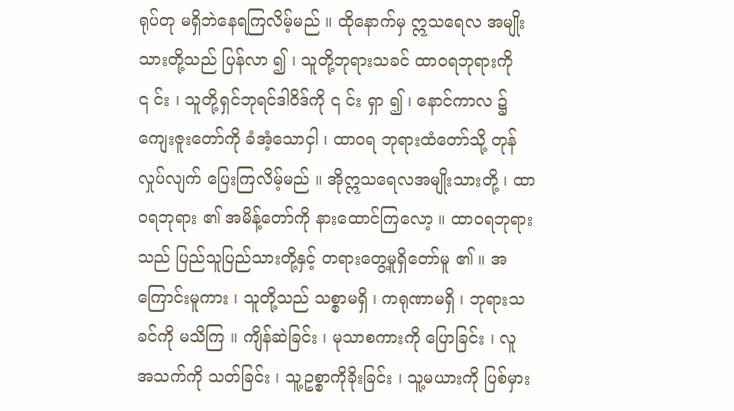ရုပ်တု မရှိဘဲနေရကြလိမ့်မည် ။ ထိုနောက်မှ ဣသရေလ အမျိုးသားတို့သည် ပြန်လာ ၍ ၊ သူတို့ဘုရားသခင် ထာဝရဘုရားကို ၎ င်း ၊ သူတို့ရှင်ဘုရင်ဒါဝိဒ်ကို ၎ င်း ရှာ ၍ ၊ နောင်ကာလ ၌ ကျေးဇူးတော်ကို ခံအံ့သောငှါ ၊ ထာဝရ ဘုရားထံတော်သို့ တုန်လှုပ်လျက် ပြေးကြလိမ့်မည် ။ အိုဣသရေလအမျိုးသားတို့ ၊ ထာဝရဘုရား ၏ အမိန့်တော်ကို နားထောင်ကြလော့ ။ ထာဝရဘုရားသည် ပြည်သူပြည်သားတို့နှင့် တရားတွေ့မူရှိတော်မူ ၏ ။ အကြောင်းမူကား ၊ သူတို့သည် သစ္စာမရှိ ၊ ကရုဏာမရှိ ၊ ဘုရားသခင်ကို မသိကြ ။ ကျိန်ဆဲခြင်း ၊ မုသာစကားကို ပြောခြင်း ၊ လူ အသက်ကို သတ်ခြင်း ၊ သူ့ဥစ္စာကိုခိုးခြင်း ၊ သူ့မယားကို ပြစ်မှား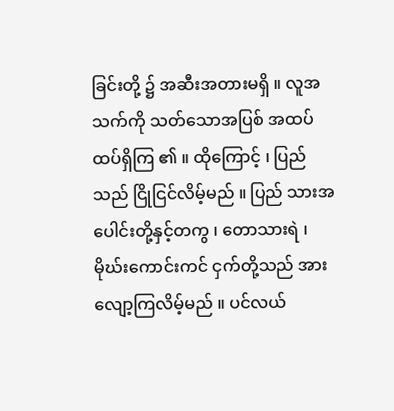ခြင်းတို့ ၌ အဆီးအတားမရှိ ။ လူအသက်ကို သတ်သောအပြစ် အထပ်ထပ်ရှိကြ ၏ ။ ထိုကြောင့် ၊ ပြည်သည် ငြိုငြင်လိမ့်မည် ။ ပြည် သားအပေါင်းတို့နှင့်တကွ ၊ တောသားရဲ ၊ မိုဃ်းကောင်းကင် ငှက်တို့သည် အားလျော့ကြလိမ့်မည် ။ ပင်လယ်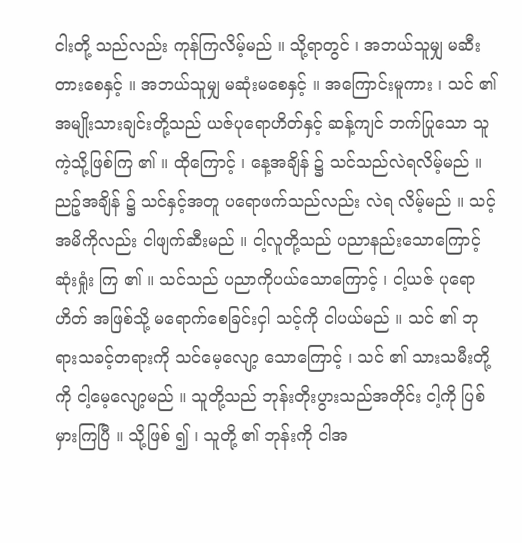ငါးတို့ သည်လည်း ကုန်ကြလိမ့်မည် ။ သို့ရာတွင် ၊ အဘယ်သူမျှ မဆီးတားစေနှင့် ။ အဘယ်သူမျှ မဆုံးမစေနှင့် ။ အကြောင်းမူကား ၊ သင် ၏ အမျိုးသားချင်းတို့သည် ယဇ်ပုရောဟိတ်နှင့် ဆန့်ကျင် ဘက်ပြုသော သူကဲ့သို့ဖြစ်ကြ ၏ ။ ထိုကြောင့် ၊ နေ့အချိန် ၌ သင်သည်လဲရလိမ့်မည် ။ ညဉ့်အချိန် ၌ သင်နှင့်အတူ ပရောဖက်သည်လည်း လဲရ လိမ့်မည် ။ သင့်အမိကိုလည်း ငါဖျက်ဆီးမည် ။ ငါ့လူတို့သည် ပညာနည်းသောကြောင့် ဆုံးရှုံး ကြ ၏ ။ သင်သည် ပညာကိုပယ်သောကြောင့် ၊ ငါ့ယဇ် ပုရောဟိတ် အဖြစ်သို့ မရောက်စေခြင်းငှါ သင့်ကို ငါပယ်မည် ။ သင် ၏ ဘုရားသခင့်တရားကို သင်မေ့လျော့ သောကြောင့် ၊ သင် ၏ သားသမီးတို့ကို ငါ့မေ့လျော့မည် ။ သူတို့သည် ဘုန်းတိုးပွားသည်အတိုင်း ငါ့ကို ပြစ်မှားကြပြီ ။ သို့ဖြစ် ၍ ၊ သူတို့ ၏ ဘုန်းကို ငါအ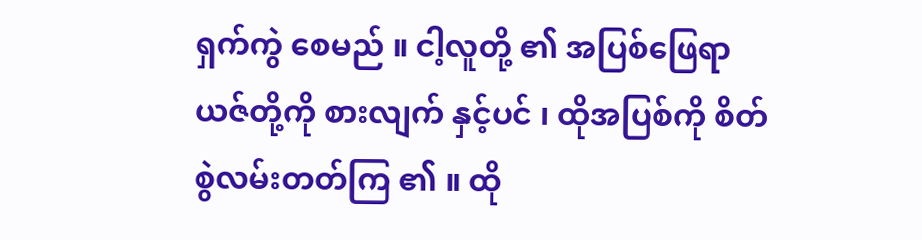ရှက်ကွဲ စေမည် ။ ငါ့လူတို့ ၏ အပြစ်ဖြေရာ ယဇ်တို့ကို စားလျက် နှင့်ပင် ၊ ထိုအပြစ်ကို စိတ်စွဲလမ်းတတ်ကြ ၏ ။ ထို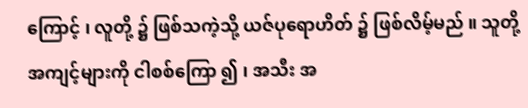ကြောင့် ၊ လူတို့ ၌ ဖြစ်သကဲ့သို့ ယဇ်ပုရောဟိတ် ၌ ဖြစ်လိမ့်မည် ။ သူတို့အကျင့်များကို ငါစစ်ကြော ၍ ၊ အသီး အ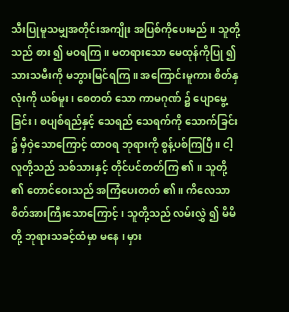သီးပြုမူသမျှအတိုင်းအကျိုး အပြစ်ကိုပေးမည် ။ သူတို့သည် စား ၍ မဝရကြ ။ မတရားသော မေထုန်ကိုပြု ၍ သားသမီးကို မဘွားမြင်ရကြ ။ အကြောင်းမူကား စိတ်နှလုံးကို ယစ်မူး ၊ စေတတ် သော ကာမဂုဏ် ၌ ပျောမွေ့ခြင်း ၊ စပျစ်ရည်နှင့် သေရည် သေရက်ကို သောက်ခြင်း ၌ မှီဝှဲသောကြောင့် ထာဝရ ဘုရားကို စွန့်ပစ်ကြပြီ ။ ငါ့လူတို့သည် သစ်သားနှင့် တိုင်ပင်တတ်ကြ ၏ ။ သူတို့ ၏ တောင်ဝေးသည် အကြံပေးတတ် ၏ ။ ကိလေသာ စိတ်အားကြီးသောကြောင့် ၊ သူတို့သည် လမ်းလွှဲ ၍ မိမိတို့ ဘုရားသခင့်ထံမှာ မနေ ၊ မှား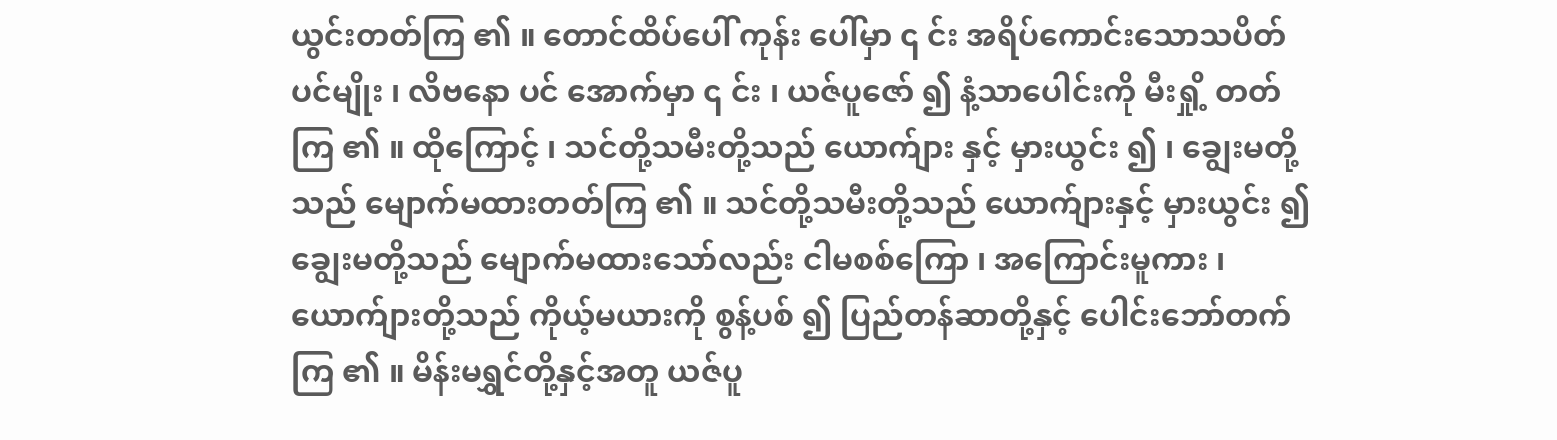ယွင်းတတ်ကြ ၏ ။ တောင်ထိပ်ပေါ် ကုန်း ပေါ်မှာ ၎ င်း အရိပ်ကောင်းသောသပိတ်ပင်မျိုး ၊ လိဗနော ပင် အောက်မှာ ၎ င်း ၊ ယဇ်ပူဇော် ၍ နံ့သာပေါင်းကို မီးရှို့ တတ်ကြ ၏ ။ ထိုကြောင့် ၊ သင်တို့သမီးတို့သည် ယောက်ျား နှင့် မှားယွင်း ၍ ၊ ချွေးမတို့သည် မျောက်မထားတတ်ကြ ၏ ။ သင်တို့သမီးတို့သည် ယောက်ျားနှင့် မှားယွင်း ၍ ချွေးမတို့သည် မျောက်မထားသော်လည်း ငါမစစ်ကြော ၊ အကြောင်းမူကား ၊ ယောက်ျားတို့သည် ကိုယ့်မယားကို စွန့်ပစ် ၍ ပြည်တန်ဆာတို့နှင့် ပေါင်းဘော်တက်ကြ ၏ ။ မိန်းမရွှင်တို့နှင့်အတူ ယဇ်ပူ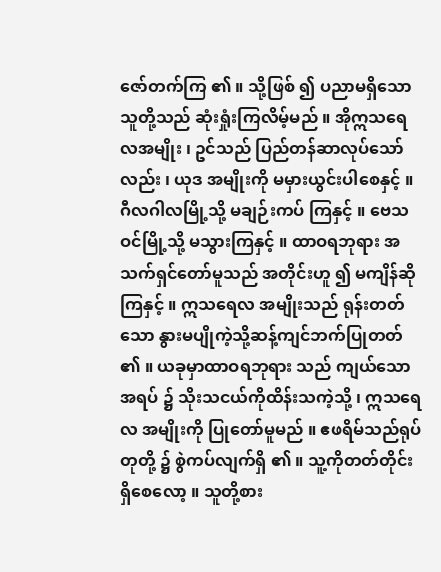ဇော်တက်ကြ ၏ ။ သို့ဖြစ် ၍ ပညာမရှိသော သူတို့သည် ဆုံးရှုံးကြလိမ့်မည် ။ အိုဣသရေလအမျိုး ၊ ဥင်သည် ပြည်တန်ဆာလုပ်သော်လည်း ၊ ယုဒ အမျိုးကို မမှားယွင်းပါစေနှင့် ။ ဂီလဂါလမြို့သို့ မချဉ်းကပ် ကြနှင့် ။ ဗေသဝင်မြို့သို့ မသွားကြနှင့် ။ ထာဝရဘုရား အသက်ရှင်တော်မူသည် အတိုင်းဟူ ၍ မကျိန်ဆိုကြနှင့် ။ ဣသရေလ အမျိုးသည် ရုန်းတတ်သော နွားမပျိုကဲ့သို့ဆန့်ကျင်ဘက်ပြုတတ် ၏ ။ ယခုမှာထာဝရဘုရား သည် ကျယ်သောအရပ် ၌ သိုးသငယ်ကိုထိန်းသကဲ့သို့ ၊ ဣသရေလ အမျိုးကို ပြုတော်မူမည် ။ ဧဖရိမ်သည်ရုပ်တုတို့ ၌ စွဲကပ်လျက်ရှိ ၏ ။ သူ့ကိုတတ်တိုင်းရှိစေလော့ ။ သူတို့စား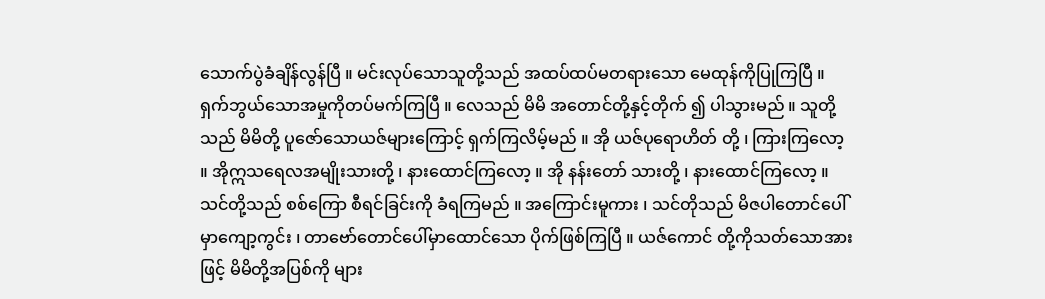သောက်ပွဲခံချိန်လွန်ပြီ ။ မင်းလုပ်သောသူတို့သည် အထပ်ထပ်မတရားသော မေထုန်ကိုပြုကြပြီ ။ ရှက်ဘွယ်သောအမှုကိုတပ်မက်ကြပြီ ။ လေသည် မိမိ အတောင်တို့နှင့်တိုက် ၍ ပါသွားမည် ။ သူတို့သည် မိမိတို့ ပူဇော်သောယဇ်များကြောင့် ရှက်ကြလိမ့်မည် ။ အို ယဇ်ပုရောဟိတ် တို့ ၊ ကြားကြလော့ ။ အိုဣသရေလအမျိုးသားတို့ ၊ နားထောင်ကြလော့ ။ အို နန်းတော် သားတို့ ၊ နားထောင်ကြလော့ ။ သင်တို့သည် စစ်ကြော စီရင်ခြင်းကို ခံရကြမည် ။ အကြောင်းမူကား ၊ သင်တိုသည် မိဇပါတောင်ပေါ်မှာကျော့ကွင်း ၊ တာဗော်တောင်ပေါ်မှာထောင်သော ပိုက်ဖြစ်ကြပြီ ။ ယဇ်ကောင် တို့ကိုသတ်သောအားဖြင့် မိမိတို့အပြစ်ကို များ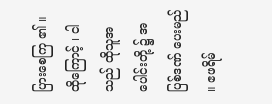ပြားစေကြ ၏ ။ ထိုကြောင့် ၊ ငါသည် ထိုသူအပေါင်းတို့ ၌ အပြစ်ဒဏ် ပေးမည် ။ ဧဖရိမ်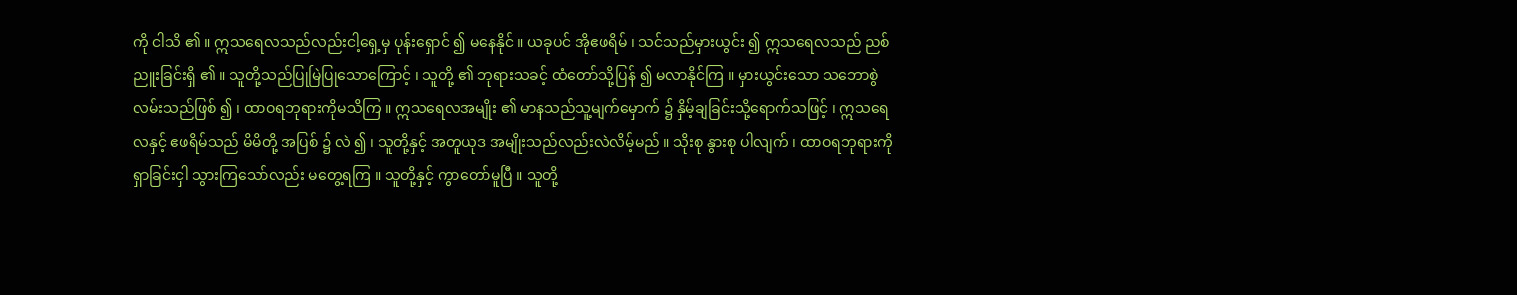ကို ငါသိ ၏ ။ ဣသရေလသည်လည်းငါ့ရှေ့မှ ပုန်းရှောင် ၍ မနေနိုင် ။ ယခုပင် အိုဧဖရိမ် ၊ သင်သည်မှားယွင်း ၍ ဣသရေလသည် ညစ်ညူးခြင်းရှိ ၏ ။ သူတို့သည်ပြုမြဲပြုသောကြောင့် ၊ သူတို့ ၏ ဘုရားသခင့် ထံတော်သို့ပြန် ၍ မလာနိုင်ကြ ။ မှားယွင်းသော သဘောစွဲလမ်းသည်ဖြစ် ၍ ၊ ထာဝရဘုရားကိုမသိကြ ။ ဣသရေလအမျိုး ၏ မာနသည်သူ့မျက်မှောက် ၌ နှိမ့်ချခြင်းသို့ရောက်သဖြင့် ၊ ဣသရေလနှင့် ဧဖရိမ်သည် မိမိတို့ အပြစ် ၌ လဲ ၍ ၊ သူတို့နှင့် အတူယုဒ အမျိုးသည်လည်းလဲလိမ့်မည် ။ သိုးစု နွားစု ပါလျက် ၊ ထာဝရဘုရားကိုရှာခြင်းငှါ သွားကြသော်လည်း မတွေ့ရကြ ။ သူတို့နှင့် ကွာတော်မူပြီ ။ သူတို့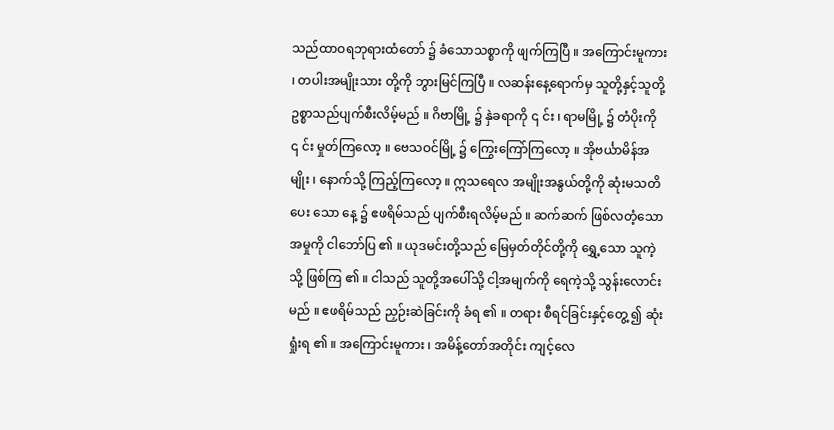သည်ထာဝရဘုရားထံတော် ၌ ခံသောသစ္စာကို ဖျက်ကြပြီ ။ အကြောင်းမူကား ၊ တပါးအမျိုးသား တို့ကို ဘွားမြင်ကြပြီ ။ လဆန်းနေ့ရောက်မှ သူတို့နှင့်သူတို့ဥစ္စာသည်ပျက်စီးလိမ့်မည် ။ ဂိဗာမြို့ ၌ နှဲခရာကို ၎ င်း ၊ ရာမမြို့ ၌ တံပိုးကို ၎ င်း မှုတ်ကြလော့ ။ ဗေသဝင်မြို့ ၌ ကြွေးကြော်ကြလော့ ။ အိုဗင်္ယာမိန်အမျိုး ၊ နောက်သို့ ကြည့်ကြလော့ ။ ဣသရေလ အမျိုးအနွယ်တို့ကို ဆုံးမသတိပေး သော နေ့ ၌ ဧဖရိမ်သည် ပျက်စီးရလိမ့်မည် ။ ဆက်ဆက် ဖြစ်လတံ့သော အမှုကို ငါဘော်ပြ ၏ ။ ယုဒမင်းတို့သည် မြေမှတ်တိုင်တို့ကို ရွှေ့သော သူကဲ့သို့ ဖြစ်ကြ ၏ ။ ငါသည် သူတို့အပေါ်သို့ ငါ့အမျက်ကို ရေကဲ့သို့ သွန်းလောင်းမည် ။ ဧဖရိမ်သည် ညှဉ်းဆဲခြင်းကို ခံရ ၏ ။ တရား စီရင်ခြင်းနှင့်တွေ့ ၍ ဆုံးရှုံးရ ၏ ။ အကြောင်းမူကား ၊ အမိန့်တော်အတိုင်း ကျင့်လေ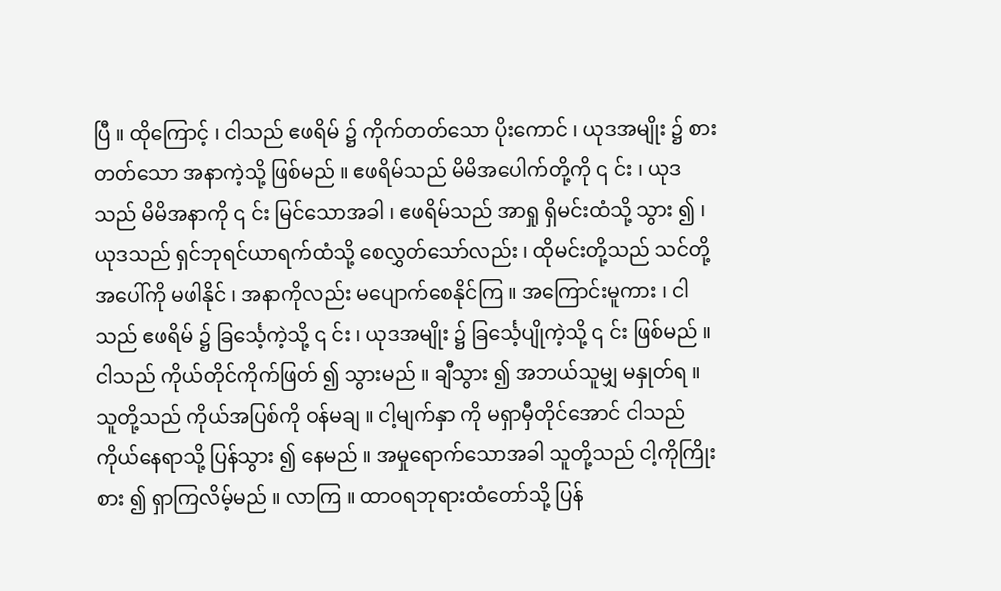ပြီ ။ ထိုကြောင့် ၊ ငါသည် ဧဖရိမ် ၌ ကိုက်တတ်သော ပိုးကောင် ၊ ယုဒအမျိုး ၌ စားတတ်သော အနာကဲ့သို့ ဖြစ်မည် ။ ဧဖရိမ်သည် မိမိအပေါက်တို့ကို ၎ င်း ၊ ယုဒသည် မိမိအနာကို ၎ င်း မြင်သောအခါ ၊ ဧဖရိမ်သည် အာရှု ရှိမင်းထံသို့ သွား ၍ ၊ ယုဒသည် ရှင်ဘုရင်ယာရက်ထံသို့ စေလွှတ်သော်လည်း ၊ ထိုမင်းတို့သည် သင်တို့အပေါ်ကို မဖါနိုင် ၊ အနာကိုလည်း မပျောက်စေနိုင်ကြ ။ အကြောင်းမူကား ၊ ငါသည် ဧဖရိမ် ၌ ခြင်္သေ့ကဲ့သို့ ၎ င်း ၊ ယုဒအမျိုး ၌ ခြင်္သေ့ပျိုကဲ့သို့ ၎ င်း ဖြစ်မည် ။ ငါသည် ကိုယ်တိုင်ကိုက်ဖြတ် ၍ သွားမည် ။ ချီသွား ၍ အဘယ်သူမျှ မနှုတ်ရ ။ သူတို့သည် ကိုယ်အပြစ်ကို ဝန်မချ ။ ငါ့မျက်နှာ ကို မရှာမှီတိုင်အောင် ငါသည် ကိုယ်နေရာသို့ ပြန်သွား ၍ နေမည် ။ အမှုရောက်သောအခါ သူတို့သည် ငါ့ကိုကြိုးစား ၍ ရှာကြလိမ့်မည် ။ လာကြ ။ ထာဝရဘုရားထံတော်သို့ ပြန်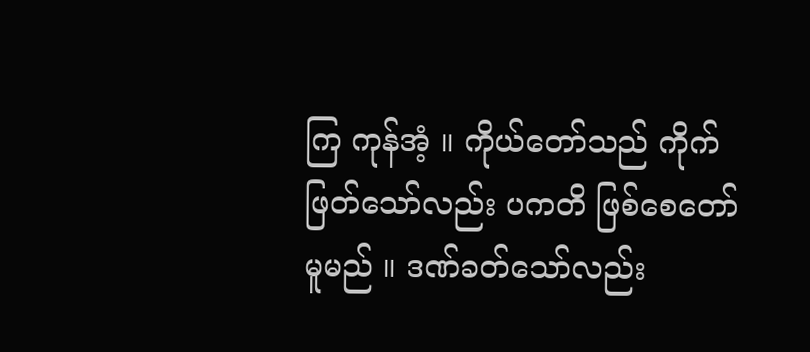ကြ ကုန်အံ့ ။ ကိုယ်တော်သည် ကိုက်ဖြတ်သော်လည်း ပကတိ ဖြစ်စေတော်မူမည် ။ ဒဏ်ခတ်သော်လည်း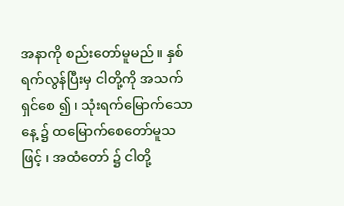အနာကို စည်းတော်မူမည် ။ နှစ်ရက်လွန်ပြီးမှ ငါတို့ကို အသက်ရှင်စေ ၍ ၊ သုံးရက်မြောက်သောနေ့ ၌ ထမြောက်စေတော်မူသဖြင့် ၊ အထံတော် ၌ ငါတို့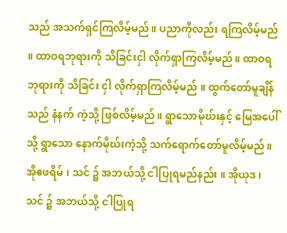သည် အသက်ရှင်ကြလိမ့်မည် ။ ပညာကိုလည်း ရကြလိမ့်မည် ။ ထာဝရဘုရားကို သိခြင်းငှါ လိုက်ရှာကြလိမ့်မည် ။ ထာဝရဘုရားကို သိခြင်း ငှါ လိုက်ရှာကြလိမ့်မည် ။ ထွက်တော်မူချိန်သည် နံနက် ကဲ့သို့ ဖြစ်လိမ့်မည် ။ ရွာသောမိုဃ်းနှင့် မြေအပေါ်သို့ ရွာသော နောက်မိုဃ်းကဲ့သို့ သက်ရောက်တော်မူလိမ့်မည် ။ အိုဧဖရိမ် ၊ သင် ၌ အဘယ်သို့ ငါပြုရမည်နည်း ။ အိုယုဒ ၊ သင် ၌ အဘယ်သို့ ငါပြုရ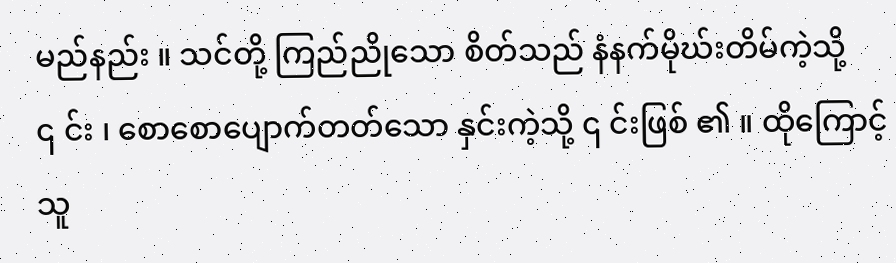မည်နည်း ။ သင်တို့ ကြည်ညိုသော စိတ်သည် နံနက်မိုဃ်းတိမ်ကဲ့သို့ ၎ င်း ၊ စောစောပျောက်တတ်သော နှင်းကဲ့သို့ ၎ င်းဖြစ် ၏ ။ ထိုကြောင့် သူ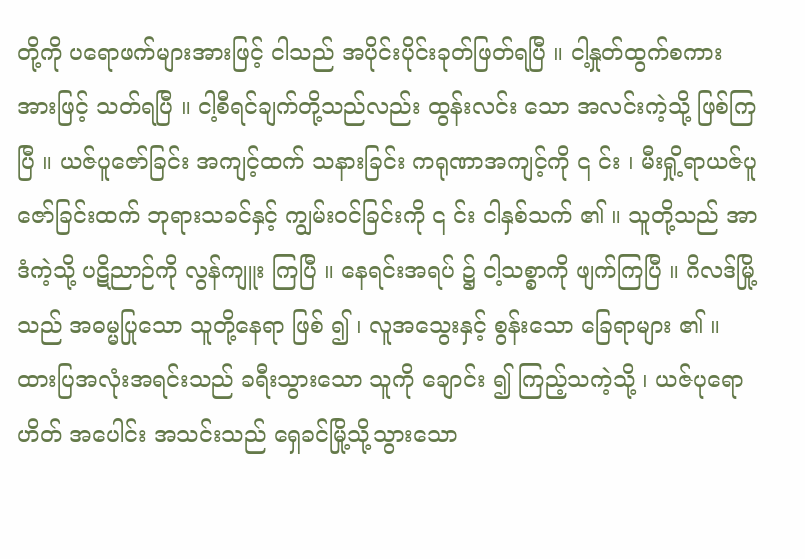တို့ကို ပရောဖက်များအားဖြင့် ငါသည် အပိုင်းပိုင်းခုတ်ဖြတ်ရပြီ ။ ငါ့နှုတ်ထွက်စကား အားဖြင့် သတ်ရပြီ ။ ငါ့စီရင်ချက်တို့သည်လည်း ထွန်းလင်း သော အလင်းကဲ့သို့ ဖြစ်ကြပြီ ။ ယဇ်ပူဇော်ခြင်း အကျင့်ထက် သနားခြင်း ကရုဏာအကျင့်ကို ၎ င်း ၊ မီးရှို့ရာယဇ်ပူဇော်ခြင်းထက် ဘုရားသခင်နှင့် ကျွမ်းဝင်ခြင်းကို ၎ င်း ငါနှစ်သက် ၏ ။ သူတို့သည် အာဒံကဲ့သို့ ပဋိညာဉ်ကို လွန်ကျူး ကြပြီ ။ နေရင်းအရပ် ၌ ငါ့သစ္စာကို ဖျက်ကြပြီ ။ ဂိလဒ်မြို့သည် အဓမ္မပြုသော သူတို့နေရာ ဖြစ် ၍ ၊ လူအသွေးနှင့် စွန်းသော ခြေရာများ ၏ ။ ထားပြအလုံးအရင်းသည် ခရီးသွားသော သူကို ချောင်း ၍ ကြည့်သကဲ့သို့ ၊ ယဇ်ပုရောဟိတ် အပေါင်း အသင်းသည် ရှေခင်မြို့သို့သွားသော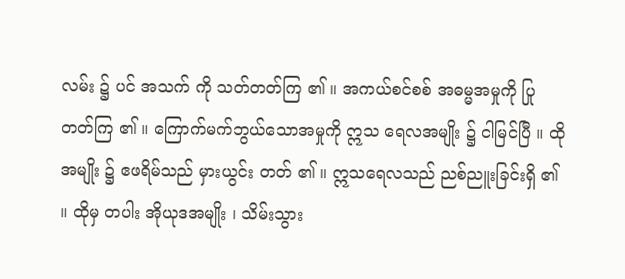လမ်း ၌ ပင် အသက် ကို သတ်တတ်ကြ ၏ ။ အကယ်စင်စစ် အဓမ္မအမှုကို ပြုတတ်ကြ ၏ ။ ကြောက်မက်ဘွယ်သောအမှုကို ဣသ ရေလအမျိုး ၌ ငါမြင်ပြီ ။ ထိုအမျိုး ၌ ဧဖရိမ်သည် မှားယွင်း တတ် ၏ ။ ဣသရေလသည် ညစ်ညူးခြင်းရှိ ၏ ။ ထိုမှ တပါး အိုယုဒအမျိုး ၊ သိမ်းသွား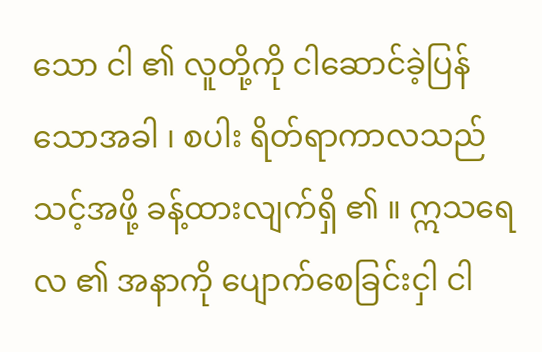သော ငါ ၏ လူတို့ကို ငါဆောင်ခဲ့ပြန်သောအခါ ၊ စပါး ရိတ်ရာကာလသည် သင့်အဖို့ ခန့်ထားလျက်ရှိ ၏ ။ ဣသရေလ ၏ အနာကို ပျောက်စေခြင်းငှါ ငါ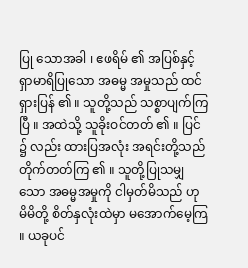ပြု သောအခါ ၊ ဧဖရိမ် ၏ အပြစ်နှင့် ရှာမာရိပြုသော အဓမ္မ အမှုသည် ထင်ရှားပြန် ၏ ။ သူတို့သည် သစ္စာပျက်ကြပြီ ။ အထဲသို့ သူခိုးဝင်တတ် ၏ ။ ပြင် ၌ လည်း ထားပြအလုံး အရင်းတို့သည် တိုက်တတ်ကြ ၏ ။ သူတို့ပြုသမျှသော အဓမ္မအမှုကို ငါမှတ်မိသည် ဟု မိမိတို့ စိတ်နှလုံးထဲမှာ မအောက်မေ့ကြ ။ ယခုပင်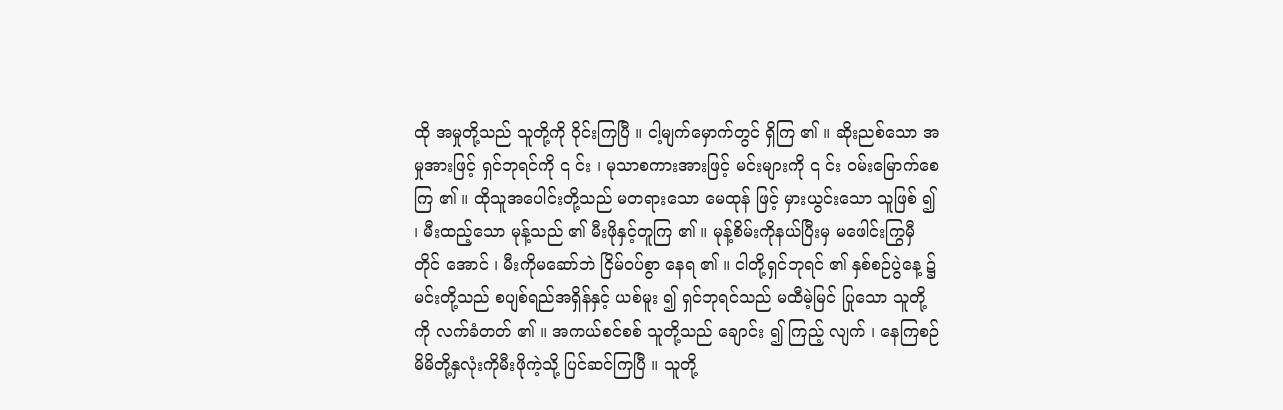ထို အမှုတို့သည် သူတို့ကို ဝိုင်းကြပြီ ။ ငါ့မျက်မှောက်တွင် ရှိကြ ၏ ။ ဆိုးညစ်သော အမှုအားဖြင့် ရှင်ဘုရင်ကို ၎ င်း ၊ မုသာစကားအားဖြင့် မင်းများကို ၎ င်း ဝမ်းမြောက်စေ ကြ ၏ ။ ထိုသူအပေါင်းတို့သည် မတရားသော မေထုန် ဖြင့် မှားယွင်းသော သူဖြစ် ၍ ၊ မီးထည့်သော မုန့်သည် ၏ မီးဖိုနှင့်တူကြ ၏ ။ မုန့်စိမ်းကိုနယ်ပြီးမှ မဖေါင်းကြွမှီတိုင် အောင် ၊ မီးကိုမဆော်ဘဲ ငြိမ်ဝပ်စွာ နေရ ၏ ။ ငါတို့ရှင်ဘုရင် ၏ နှစ်စဉ်ပွဲနေ့ ၌ မင်းတို့သည် စပျစ်ရည်အရှိန်နှင့် ယစ်မူး ၍ ရှင်ဘုရင်သည် မထီမဲ့မြင် ပြုသော သူတို့ကို လက်ခံတတ် ၏ ။ အကယ်စင်စစ် သူတို့သည် ချောင်း ၍ ကြည့် လျက် ၊ နေကြစဉ် မိမိတို့နှလုံးကိုမီးဖိုကဲ့သို့ ပြင်ဆင်ကြပြီ ။ သူတို့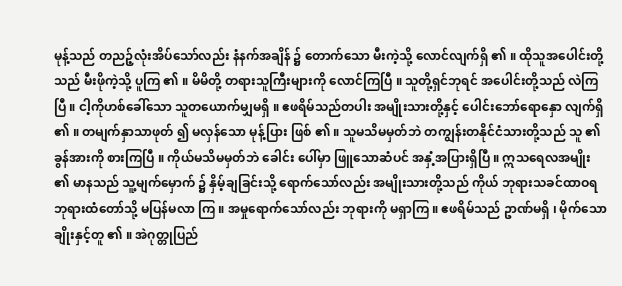မုန့်သည် တညဉ့်လုံးအိပ်သော်လည်း နံနက်အချိန် ၌ တောက်သော မီးကဲ့သို့ လောင်လျက်ရှိ ၏ ။ ထိုသူအပေါင်းတို့သည် မီးဖိုကဲ့သို့ ပူကြ ၏ ။ မိမိတို့ တရားသူကြီးများကို လောင်ကြပြီ ။ သူတို့ရှင်ဘုရင် အပေါင်းတို့သည် လဲကြပြီ ။ ငါ့ကိုဟစ်ခေါ်သော သူတယောက်မျှမရှိ ။ ဧဖရိမ်သည်တပါး အမျိုးသားတို့နှင့် ပေါင်းဘော်ရောနှော လျက်ရှိ ၏ ။ တမျက်နှာသာဖုတ် ၍ မလှန်သော မုန့်ပြား ဖြစ် ၏ ။ သူမသိမမှတ်ဘဲ တကျွန်းတနိုင်ငံသားတို့သည် သူ ၏ ခွန်အားကို စားကြပြီ ။ ကိုယ်မသိမမှတ်ဘဲ ခေါင်း ပေါ်မှာ ဖြူသောဆံပင် အနှံ့အပြားရှိပြီ ။ ဣသရေလအမျိုး ၏ မာနသည် သူ့မျက်မှောက် ၌ နှိမ့်ချခြင်းသို့ ရောက်သော်လည်း အမျိုးသားတို့သည် ကိုယ် ဘုရားသခင်ထာဝရဘုရားထံတော်သို့ မပြန်မလာ ကြ ။ အမှုရောက်သော်လည်း ဘုရားကို မရှာကြ ။ ဧဖရိမ်သည် ဥာဏ်မရှိ ၊ မိုက်သော ချိုးနှင့်တူ ၏ ။ အဲဂုတ္တုပြည်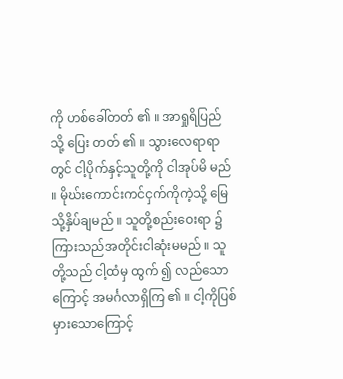ကို ဟစ်ခေါ်တတ် ၏ ။ အာရှုရိပြည်သို့ ပြေး တတ် ၏ ။ သွားလေရာရာတွင် ငါ့ပိုက်နှင့်သူတို့ကို ငါအုပ်မိ မည် ။ မိုဃ်းကောင်းကင်ငှက်ကိုကဲ့သို့ မြေသို့နှိပ်ချမည် ။ သူတို့စည်းဝေးရာ ၌ ကြားသည်အတိုင်းငါဆုံးမမည် ။ သူတို့သည် ငါ့ထံမှ ထွက် ၍ လည်သောကြောင့် အမင်္ဂလာရှိကြ ၏ ။ ငါ့ကိုပြစ်မှားသောကြောင့်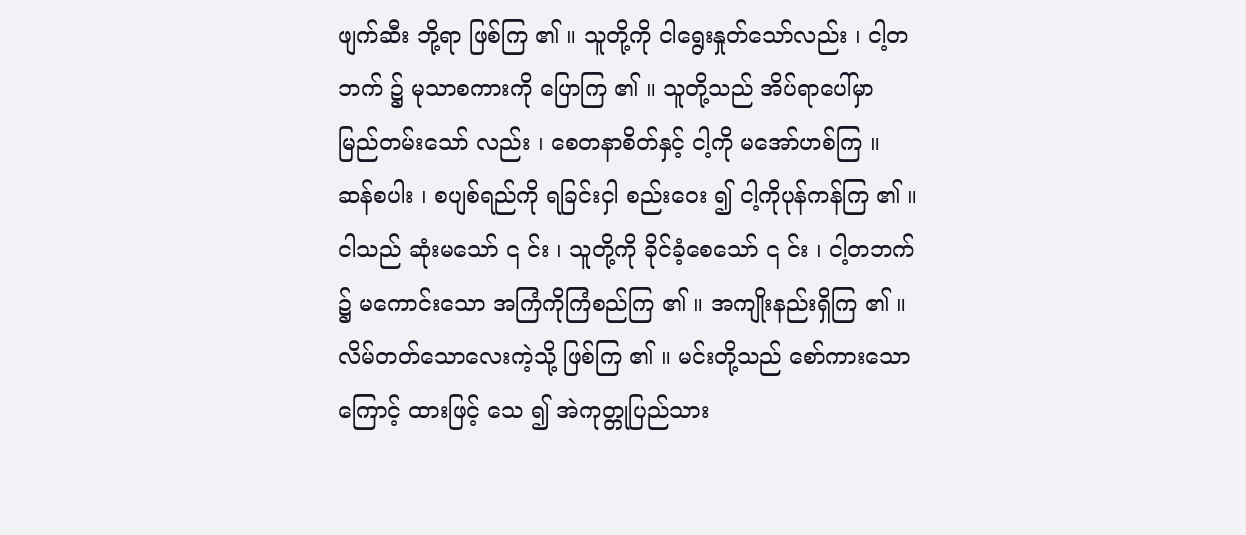ဖျက်ဆီး ဘို့ရာ ဖြစ်ကြ ၏ ။ သူတို့ကို ငါရွေးနှုတ်သော်လည်း ၊ ငါ့တဘက် ၌ မုသာစကားကို ပြောကြ ၏ ။ သူတို့သည် အိပ်ရာပေါ်မှာ မြည်တမ်းသော် လည်း ၊ စေတနာစိတ်နှင့် ငါ့ကို မအော်ဟစ်ကြ ။ ဆန်စပါး ၊ စပျစ်ရည်ကို ရခြင်းငှါ စည်းဝေး ၍ ငါ့ကိုပုန်ကန်ကြ ၏ ။ ငါသည် ဆုံးမသော် ၎ င်း ၊ သူတို့ကို ခိုင်ခံ့စေသော် ၎ င်း ၊ ငါ့တဘက် ၌ မကောင်းသော အကြံကိုကြံစည်ကြ ၏ ။ အကျိုးနည်းရှိကြ ၏ ။ လိမ်တတ်သောလေးကဲ့သို့ ဖြစ်ကြ ၏ ။ မင်းတို့သည် စော်ကားသောကြောင့် ထားဖြင့် သေ ၍ အဲကုတ္တုပြည်သား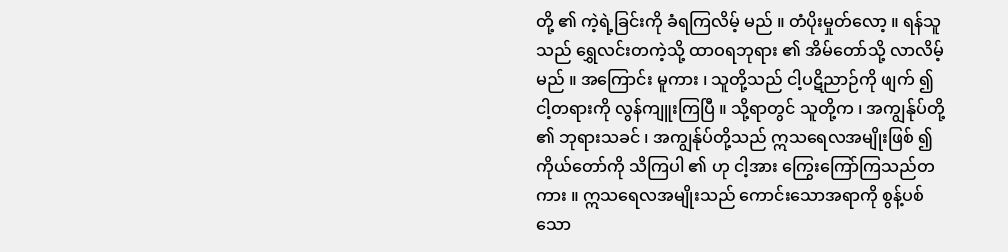တို့ ၏ ကဲ့ရဲ့ခြင်းကို ခံရကြလိမ့် မည် ။ တံပိုးမှုတ်လော့ ။ ရန်သူသည် ရွှေလင်းတကဲ့သို့ ထာဝရဘုရား ၏ အိမ်တော်သို့ လာလိမ့်မည် ။ အကြောင်း မူကား ၊ သူတို့သည် ငါ့ပဋိညာဉ်ကို ဖျက် ၍ ငါ့တရားကို လွန်ကျူးကြပြီ ။ သို့ရာတွင် သူတို့က ၊ အကျွန်ုပ်တို့ ၏ ဘုရားသခင် ၊ အကျွန်ုပ်တို့သည် ဣသရေလအမျိုးဖြစ် ၍ ကိုယ်တော်ကို သိကြပါ ၏ ဟု ငါ့အား ကြွေးကြော်ကြသည်တကား ။ ဣသရေလအမျိုးသည် ကောင်းသောအရာကို စွန့်ပစ်သော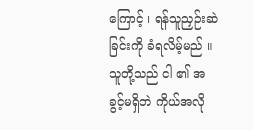ကြောင့် ၊ ရန်သူညှဉ်းဆဲခြင်းကို ခံရလိမ့်မည် ။ သူတို့သည် ငါ ၏ အခွင့်မရှိဘဲ ကိုယ်အလို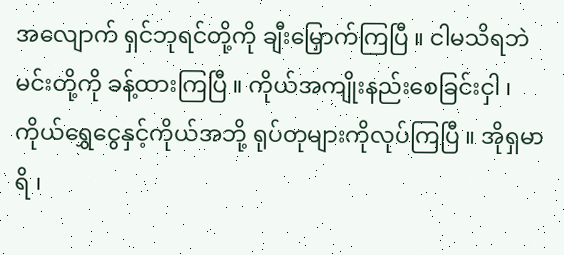အလျောက် ရှင်ဘုရင်တို့ကို ချီးမြှောက်ကြပြီ ။ ငါမသိရဘဲ မင်းတို့ကို ခန့်ထားကြပြီ ။ ကိုယ်အကျိုးနည်းစေခြင်းငှါ ၊ ကိုယ်ရွှေငွေနှင့်ကိုယ်အဘို့ ရုပ်တုများကိုလုပ်ကြပြီ ။ အိုရှမာရိ ၊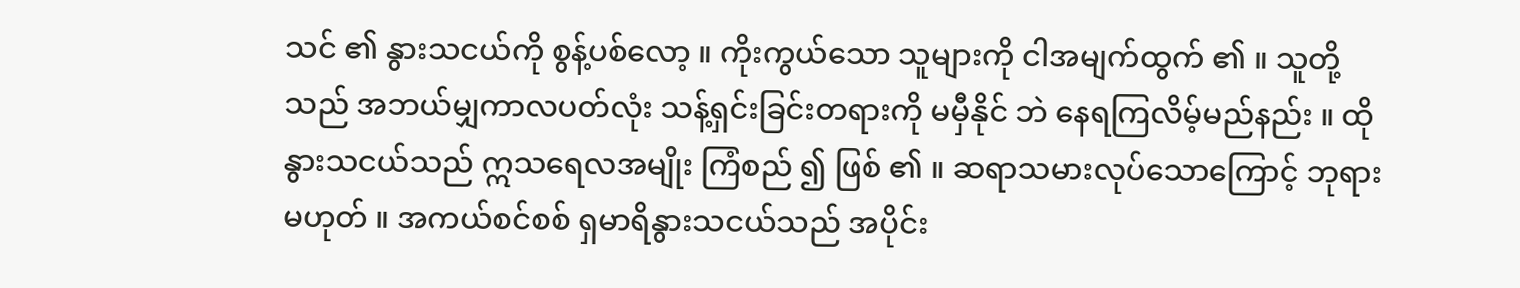သင် ၏ နွားသငယ်ကို စွန့်ပစ်လော့ ။ ကိုးကွယ်သော သူများကို ငါအမျက်ထွက် ၏ ။ သူတို့သည် အဘယ်မျှကာလပတ်လုံး သန့်ရှင်းခြင်းတရားကို မမှီနိုင် ဘဲ နေရကြလိမ့်မည်နည်း ။ ထိုနွားသငယ်သည် ဣသရေလအမျိုး ကြံစည် ၍ ဖြစ် ၏ ။ ဆရာသမားလုပ်သောကြောင့် ဘုရားမဟုတ် ။ အကယ်စင်စစ် ရှမာရိနွားသငယ်သည် အပိုင်း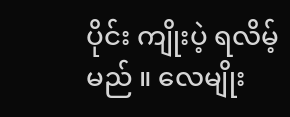ပိုင်း ကျိုးပဲ့ ရလိမ့်မည် ။ လေမျိုး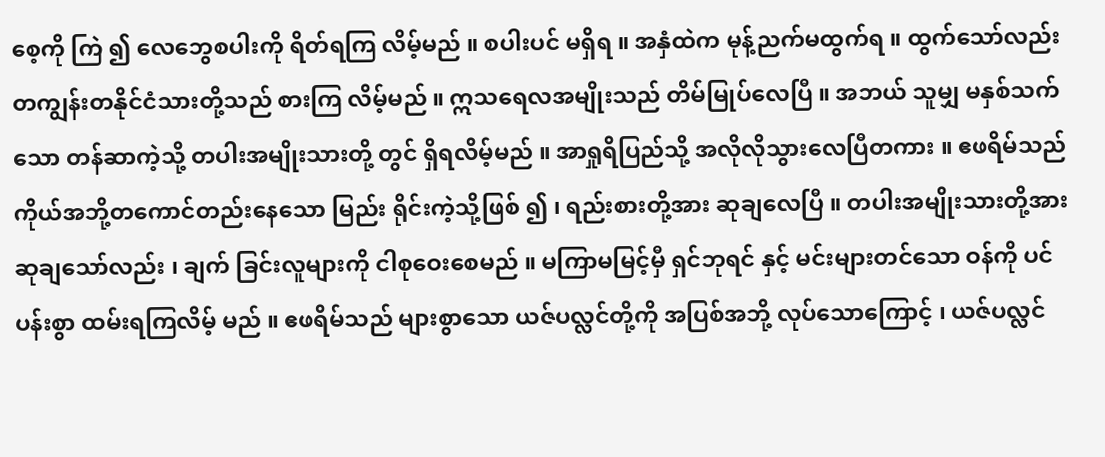စေ့ကို ကြဲ ၍ လေဘွေစပါးကို ရိတ်ရကြ လိမ့်မည် ။ စပါးပင် မရှိရ ။ အနှံထဲက မုန့်ညက်မထွက်ရ ။ ထွက်သော်လည်း တကျွန်းတနိုင်ငံသားတို့သည် စားကြ လိမ့်မည် ။ ဣသရေလအမျိုးသည် တိမ်မြုပ်လေပြီ ။ အဘယ် သူမျှ မနှစ်သက်သော တန်ဆာကဲ့သို့ တပါးအမျိုးသားတို့ တွင် ရှိရလိမ့်မည် ။ အာရှုရိပြည်သို့ အလိုလိုသွားလေပြီတကား ။ ဧဖရိမ်သည် ကိုယ်အဘို့တကောင်တည်းနေသော မြည်း ရိုင်းကဲ့သို့ဖြစ် ၍ ၊ ရည်းစားတို့အား ဆုချလေပြီ ။ တပါးအမျိုးသားတို့အား ဆုချသော်လည်း ၊ ချက် ခြင်းလူများကို ငါစုဝေးစေမည် ။ မကြာမမြင့်မှီ ရှင်ဘုရင် နှင့် မင်းများတင်သော ဝန်ကို ပင်ပန်းစွာ ထမ်းရကြလိမ့် မည် ။ ဧဖရိမ်သည် များစွာသော ယဇ်ပလ္လင်တို့ကို အပြစ်အဘို့ လုပ်သောကြောင့် ၊ ယဇ်ပလ္လင်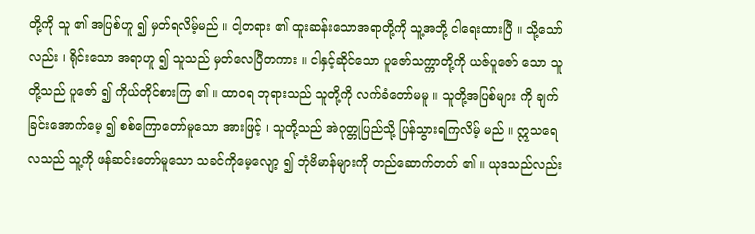တို့ကို သူ ၏ အပြစ်ဟူ ၍ မှတ်ရလိမ့်မည် ။ ငါ့တရား ၏ ထူးဆန်းသောအရာတို့ကို သူ့အဘို့ ငါရေးထားပြီ ။ သို့သော်လည်း ၊ ရိုင်းသော အရာဟူ ၍ သူသည် မှတ်လေပြီတကား ။ ငါနှင့်ဆိုင်သော ပူဇော်သက္ကာတို့ကို ယဇ်ပူဇော် သော သူတို့သည် ပူဇော် ၍ ကိုယ်တိုင်စားကြ ၏ ။ ထာဝရ ဘုရားသည် သူတို့ကို လက်ခံတော်မမူ ။ သူတို့အပြစ်များ ကို ချက်ခြင်းအောက်မေ့ ၍ စစ်ကြောတော်မူသော အားဖြင့် ၊ သူတို့သည် အဲဂုတ္တုပြည်သို့ ပြန်သွားရကြလိမ့် မည် ။ ဣသရေလသည် သူ့ကို ဖန်ဆင်းတော်မူသော သခင်ကိုမေ့လျော့ ၍ ဘုံဗိမာန်များကို တည်ဆောက်တတ် ၏ ။ ယုဒသည်လည်း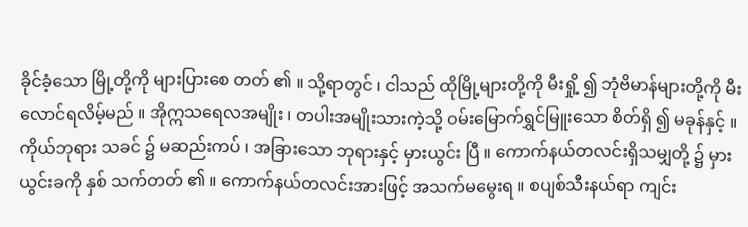ခိုင်ခံ့သော မြို့တို့ကို များပြားစေ တတ် ၏ ။ သို့ရာတွင် ၊ ငါသည် ထိုမြို့များတို့ကို မီးရှို့ ၍ ဘုံဗိမာန်များတို့ကို မီးလောင်ရလိမ့်မည် ။ အိုဣသရေလအမျိုး ၊ တပါးအမျိုးသားကဲ့သို့ ဝမ်းမြောက်ရွှင်မြူးသော စိတ်ရှိ ၍ မခုန်နှင့် ။ ကိုယ်ဘုရား သခင် ၌ မဆည်းကပ် ၊ အခြားသော ဘုရားနှင့် မှားယွင်း ပြီ ။ ကောက်နယ်တလင်းရှိသမျှတို့ ၌ မှားယွင်းခကို နှစ် သက်တတ် ၏ ။ ကောက်နယ်တလင်းအားဖြင့် အသက်မမွေးရ ။ စပျစ်သီးနယ်ရာ ကျင်း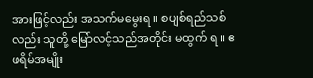အားဖြင့်လည်း အသက်မမွေးရ ။ စပျစ်ရည်သစ်လည်း သူတို့ မြော်လင့်သည်အတိုင်း မထွက် ရ ။ ဧဖရိမ်အမျိုး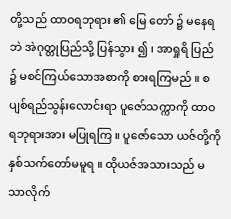တို့သည် ထာဝရဘုရား ၏ မြေ တော် ၌ မနေရဘဲ အဲဂုတ္တုပြည်သို့ ပြန်သွား ၍ ၊ အာရှုရိ ပြည် ၌ မစင်ကြယ်သောအစာကို စားရကြမည် ။ စပျစ်ရည်သွန်းလောင်းရာ ပူဇော်သက္ကာကို ထာဝရဘုရားအား မပြုရကြ ။ ပူဇော်သော ယဇ်တို့ကို နှစ်သက်တော်မမူရ ။ ထိုယဇ်အသားသည် မသာလိုက်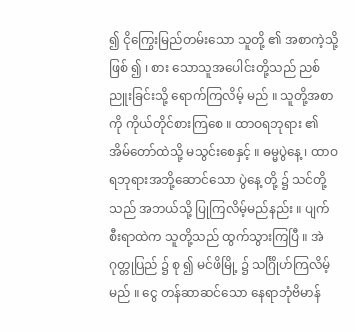၍ ငိုကြွေးမြည်တမ်းသော သူတို့ ၏ အစာကဲ့သို့ဖြစ် ၍ ၊ စား သောသူအပေါင်းတို့သည် ညစ်ညူးခြင်းသို့ ရောက်ကြလိမ့် မည် ။ သူတို့အစာကို ကိုယ်တိုင်စားကြစေ ။ ထာဝရဘုရား ၏ အိမ်တော်ထဲသို့ မသွင်းစေနှင့် ။ ဓမ္မပွဲနေ့ ၊ ထာဝရဘုရားအဘို့ဆောင်သော ပွဲနေ့ တို့ ၌ သင်တို့သည် အဘယ်သို့ ပြုကြလိမ့်မည်နည်း ။ ပျက်စီးရာထဲက သူတို့သည် ထွက်သွားကြပြီ ။ အဲဂုတ္တုပြည် ၌ စု ၍ မင်ဖိမြို့ ၌ သင်္ဂြိုဟ်ကြလိမ့်မည် ။ ငွေ တန်ဆာဆင်သော နေရာဘုံဗိမာန်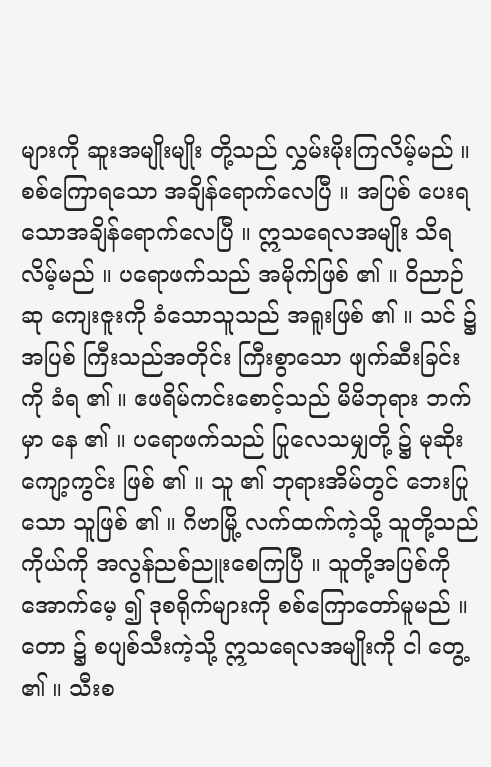များကို ဆူးအမျိုးမျိုး တို့သည် လွှမ်းမိုးကြလိမ့်မည် ။ စစ်ကြောရသော အချိန်ရောက်လေပြီ ။ အပြစ် ပေးရသောအချိန်ရောက်လေပြီ ။ ဣသရေလအမျိုး သိရလိမ့်မည် ။ ပရောဖက်သည် အမိုက်ဖြစ် ၏ ။ ဝိညာဉ်ဆု ကျေးဇူးကို ခံသောသူသည် အရူးဖြစ် ၏ ။ သင် ၌ အပြစ် ကြီးသည်အတိုင်း ကြီးစွာသော ဖျက်ဆီးခြင်းကို ခံရ ၏ ။ ဧဖရိမ်ကင်းစောင့်သည် မိမိဘုရား ဘက်မှာ နေ ၏ ။ ပရောဖက်သည် ပြုလေသမျှတို့ ၌ မုဆိုးကျော့ကွင်း ဖြစ် ၏ ။ သူ ၏ ဘုရားအိမ်တွင် ဘေးပြုသော သူဖြစ် ၏ ။ ဂိဗာမြို့ လက်ထက်ကဲ့သို့ သူတို့သည် ကိုယ်ကို အလွန်ညစ်ညူးစေကြပြီ ။ သူတို့အပြစ်ကို အောက်မေ့ ၍ ဒုစရိုက်များကို စစ်ကြောတော်မူမည် ။ တော ၌ စပျစ်သီးကဲ့သို့ ဣသရေလအမျိုးကို ငါ တွေ့ ၏ ။ သီးစ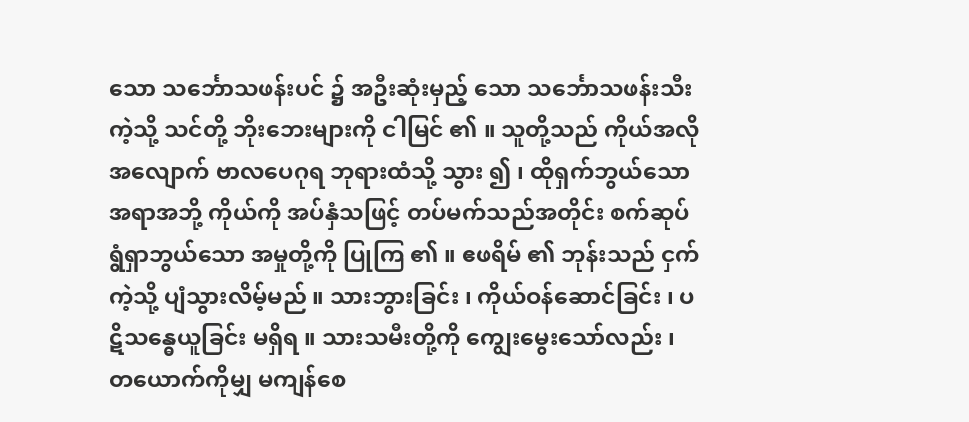သော သင်္ဘောသဖန်းပင် ၌ အဦးဆုံးမှည့် သော သင်္ဘောသဖန်းသီးကဲ့သို့ သင်တို့ ဘိုးဘေးများကို ငါမြင် ၏ ။ သူတို့သည် ကိုယ်အလိုအလျောက် ဗာလပေဂုရ ဘုရားထံသို့ သွား ၍ ၊ ထိုရှက်ဘွယ်သောအရာအဘို့ ကိုယ်ကို အပ်နှံသဖြင့် တပ်မက်သည်အတိုင်း စက်ဆုပ် ရွံရှာဘွယ်သော အမှုတို့ကို ပြုကြ ၏ ။ ဧဖရိမ် ၏ ဘုန်းသည် ငှက်ကဲ့သို့ ပျံသွားလိမ့်မည် ။ သားဘွားခြင်း ၊ ကိုယ်ဝန်ဆောင်ခြင်း ၊ ပဋိသန္ဓေယူခြင်း မရှိရ ။ သားသမီးတို့ကို ကျွေးမွေးသော်လည်း ၊ တယောက်ကိုမျှ မကျန်စေ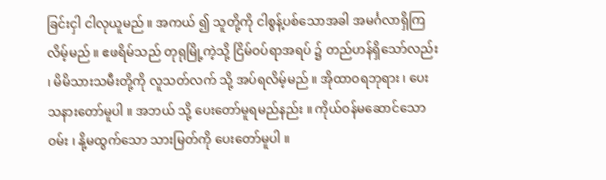ခြင်းငှါ ငါလုယူမည် ။ အကယ် ၍ သူတို့ကို ငါစွန့်ပစ်သောအခါ အမင်္ဂလာရှိကြလိမ့်မည် ။ ဧဖရိမ်သည် တုရုမြို့ကဲ့သို့ ငြိမ်ဝပ်ရာအရပ် ၌ တည်ဟန်ရှိသော်လည်း ၊ မိမိသားသမီးတို့ကို လူသတ်လက် သို့ အပ်ရလိမ့်မည် ။ အိုထာဝရဘုရား ၊ ပေးသနားတော်မူပါ ။ အဘယ် သို့ ပေးတော်မူရမည်နည်း ။ ကိုယ်ဝန်မဆောင်သော ဝမ်း ၊ နို့မထွက်သော သားမြတ်ကို ပေးတော်မူပါ ။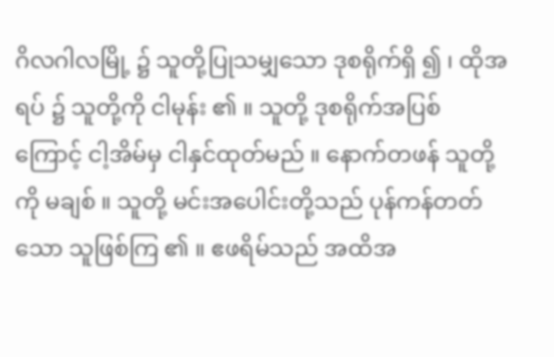ဂိလဂါလမြို့ ၌ သူတို့ပြုသမျှသော ဒုစရိုက်ရှိ ၍ ၊ ထိုအရပ် ၌ သူတို့ကို ငါမုန်း ၏ ။ သူတို့ ဒုစရိုက်အပြစ် ကြောင့် ငါ့အိမ်မှ ငါနှင်ထုတ်မည် ။ နောက်တဖန် သူတို့ကို မချစ် ။ သူတို့ မင်းအပေါင်းတို့သည် ပုန်ကန်တတ်သော သူဖြစ်ကြ ၏ ။ ဧဖရိမ်သည် အထိအ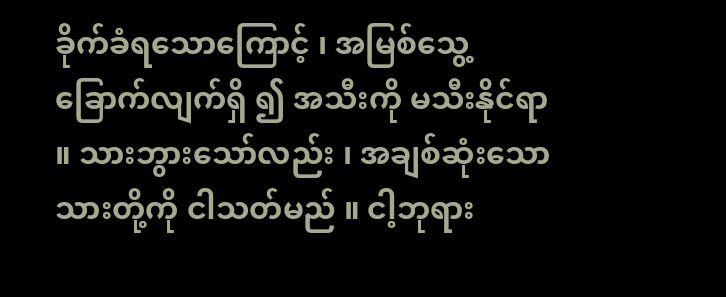ခိုက်ခံရသောကြောင့် ၊ အမြစ်သွေ့ခြောက်လျက်ရှိ ၍ အသီးကို မသီးနိုင်ရာ ။ သားဘွားသော်လည်း ၊ အချစ်ဆုံးသော သားတို့ကို ငါသတ်မည် ။ ငါ့ဘုရား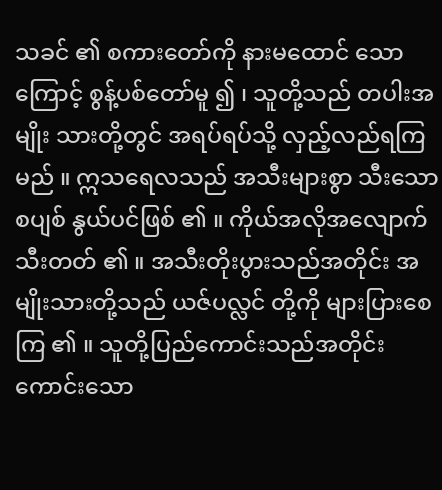သခင် ၏ စကားတော်ကို နားမထောင် သောကြောင့် စွန့်ပစ်တော်မူ ၍ ၊ သူတို့သည် တပါးအမျိုး သားတို့တွင် အရပ်ရပ်သို့ လှည့်လည်ရကြမည် ။ ဣသရေလသည် အသီးများစွာ သီးသော စပျစ် နွယ်ပင်ဖြစ် ၏ ။ ကိုယ်အလိုအလျောက် သီးတတ် ၏ ။ အသီးတိုးပွားသည်အတိုင်း အမျိုးသားတို့သည် ယဇ်ပလ္လင် တို့ကို များပြားစေကြ ၏ ။ သူတို့ပြည်ကောင်းသည်အတိုင်း ကောင်းသော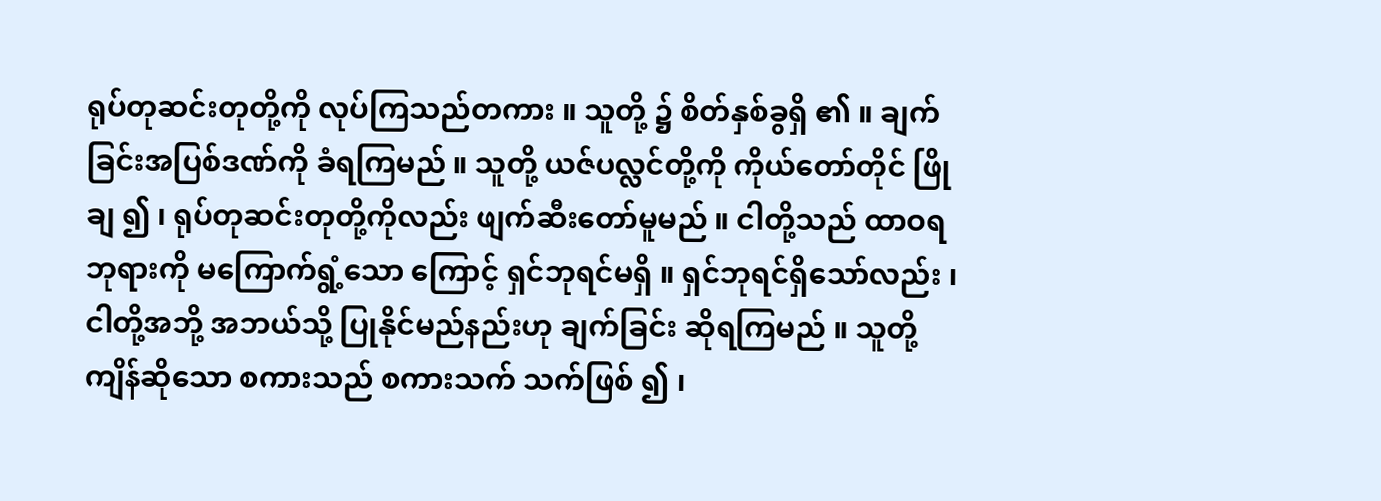ရုပ်တုဆင်းတုတို့ကို လုပ်ကြသည်တကား ။ သူတို့ ၌ စိတ်နှစ်ခွရှိ ၏ ။ ချက်ခြင်းအပြစ်ဒဏ်ကို ခံရကြမည် ။ သူတို့ ယဇ်ပလ္လင်တို့ကို ကိုယ်တော်တိုင် ဖြိုချ ၍ ၊ ရုပ်တုဆင်းတုတို့ကိုလည်း ဖျက်ဆီးတော်မူမည် ။ ငါတို့သည် ထာဝရဘုရားကို မကြောက်ရွံ့သော ကြောင့် ရှင်ဘုရင်မရှိ ။ ရှင်ဘုရင်ရှိသော်လည်း ၊ ငါတို့အဘို့ အဘယ်သို့ ပြုနိုင်မည်နည်းဟု ချက်ခြင်း ဆိုရကြမည် ။ သူတို့ ကျိန်ဆိုသော စကားသည် စကားသက် သက်ဖြစ် ၍ ၊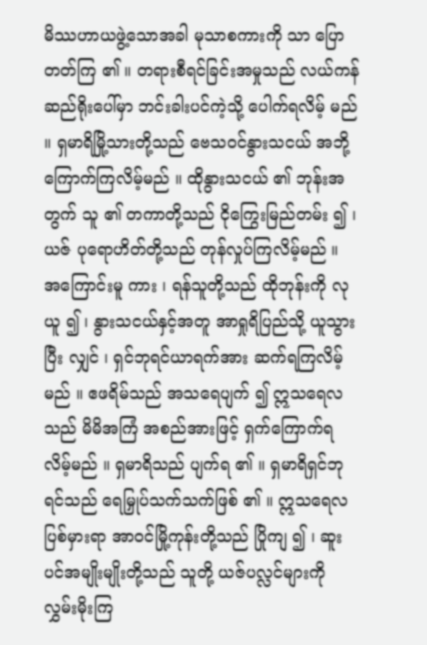မိဿဟာယဖွဲ့သောအခါ မုသာစကားကို သာ ပြောတတ်ကြ ၏ ။ တရားစီရင်ခြင်းအမှုသည် လယ်ကန်ဆည်ရိုးပေါ်မှာ ဘင်းခါးပင်ကဲ့သို့ ပေါက်ရလိမ့် မည် ။ ရှမာရိမြို့သားတို့သည် ဗေသဝင်နွားသငယ် အဘို့ ကြောက်ကြလိမ့်မည် ။ ထိုနွားသငယ် ၏ ဘုန်းအ တွက် သူ ၏ တကာတို့သည် ငိုကြွေးမြည်တမ်း ၍ ၊ ယဇ် ပုရောဟိတ်တို့သည် တုန်လှုပ်ကြလိမ့်မည် ။ အကြောင်းမူ ကား ၊ ရန်သူတို့သည် ထိုဘုန်းကို လုယူ ၍ ၊ နွားသငယ်နှင့်အတူ အာရှုရိပြည်သို့ ယူသွားပြီး လျှင် ၊ ရှင်ဘုရင်ယာရက်အား ဆက်ရကြလိမ့်မည် ။ ဧဖရိမ်သည် အသရေပျက် ၍ ဣသရေလသည် မိမိအကြံ အစည်အားဖြင့် ရှက်ကြောက်ရလိမ့်မည် ။ ရှမာရိသည် ပျက်ရ ၏ ။ ရှမာရိရှင်ဘုရင်သည် ရေမြှုပ်သက်သက်ဖြစ် ၏ ။ ဣသရေလပြစ်မှားရာ အာဝင်မြို့ကုန်းတို့သည် ပြိုကျ ၍ ၊ ဆူးပင်အမျိုးမျိုးတို့သည် သူတို့ ယဇ်ပလ္လင်များကို လွှမ်းမိုးကြ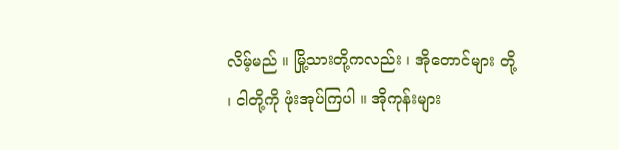လိမ့်မည် ။ မြို့သားတို့ကလည်း ၊ အိုတောင်များ တို့ ၊ ငါတို့ကို ဖုံးအုပ်ကြပါ ။ အိုကုန်းများ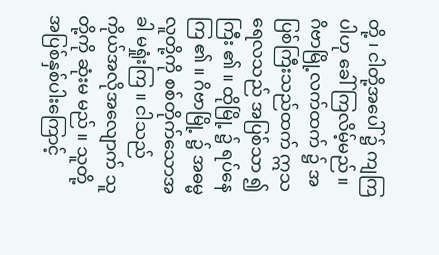တို့ ၊ ငါတို့အပေါ် ၌ ကျကြပါဟု ခေါ်ကြလိမ့်မည် ။ ဂိဗာမြို့လက်ထက် ၌ အပြစ်ကြီးသည်ထက် ဣသရေလသည် အပြစ်သာ ၍ ကြီး ၏ ။ ထိုမြို့ ၌ ရပ်နေ ကြ ၏ ။ ဂိဗာမြို့ ၌ အဓမ္မလူတို့ကို စစ်တိုက်သောအခါ မရှုံးကြ ။ ငါသည် ကိုယ်အလိုအလျောက် သူတို့ကို ဆုံးမ မည် ။ သူတို့ အပြစ်နှစ်ပါးကြောင့်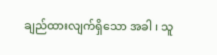ချည်ထားလျက်ရှိသော အခါ ၊ သူ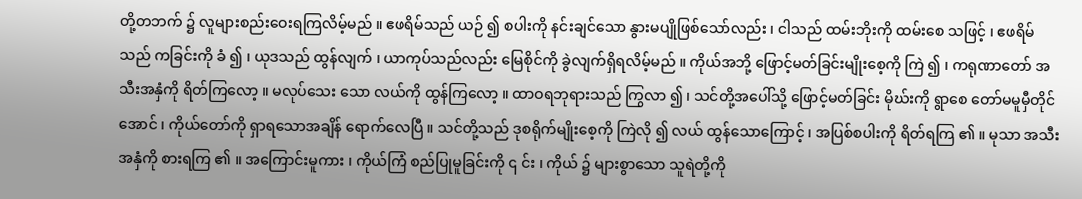တို့တဘက် ၌ လူများစည်းဝေးရကြလိမ့်မည် ။ ဧဖရိမ်သည် ယဉ် ၍ စပါးကို နင်းချင်သော နွားမပျိုဖြစ်သော်လည်း ၊ ငါသည် ထမ်းဘိုးကို ထမ်းစေ သဖြင့် ၊ ဧဖရိမ်သည် ကခြင်းကို ခံ ၍ ၊ ယုဒသည် ထွန်လျက် ၊ ယာကုပ်သည်လည်း မြေစိုင်ကို ခွဲလျက်ရှိရလိမ့်မည် ။ ကိုယ်အဘို့ ဖြောင့်မတ်ခြင်းမျိုးစေ့ကို ကြဲ ၍ ၊ ကရုဏာတော် အသီးအနှံကို ရိတ်ကြလော့ ။ မလုပ်သေး သော လယ်ကို ထွန်ကြလော့ ။ ထာဝရဘုရားသည် ကြွလာ ၍ ၊ သင်တို့အပေါ်သို့ ဖြောင့်မတ်ခြင်း မိုဃ်းကို ရွာစေ တော်မမူမှီတိုင်အောင် ၊ ကိုယ်တော်ကို ရှာရသောအချိန် ရောက်လေပြီ ။ သင်တို့သည် ဒုစရိုက်မျိုးစေ့ကို ကြဲလို ၍ လယ် ထွန်သောကြောင့် ၊ အပြစ်စပါးကို ရိတ်ရကြ ၏ ။ မုသာ အသီးအနှံကို စားရကြ ၏ ။ အကြောင်းမူကား ၊ ကိုယ်ကြံ စည်ပြုမူခြင်းကို ၎ င်း ၊ ကိုယ် ၌ များစွာသော သူရဲတို့ကို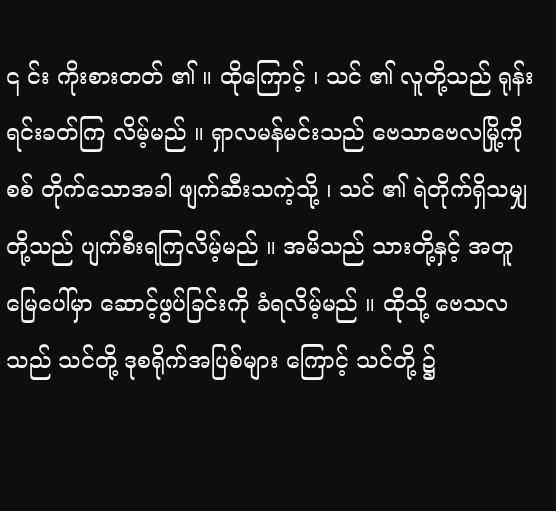၎ င်း ကိုးစားတတ် ၏ ။ ထိုကြောင့် ၊ သင် ၏ လူတို့သည် ရုန်းရင်းခတ်ကြ လိမ့်မည် ။ ရှာလမန်မင်းသည် ဗေသာဗေလမြို့ကို စစ် တိုက်သောအခါ ဖျက်ဆီးသကဲ့သို့ ၊ သင် ၏ ရဲတိုက်ရှိသမျှ တို့သည် ပျက်စီးရကြလိမ့်မည် ။ အမိသည် သားတို့နှင့် အတူ မြေပေါ်မှာ ဆောင့်ဖွပ်ခြင်းကို ခံရလိမ့်မည် ။ ထိုသို့ ဗေသလသည် သင်တို့ ဒုစရိုက်အပြစ်များ ကြောင့် သင်တို့ ၌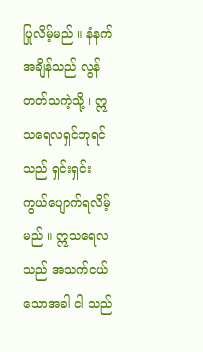ပြုလိမ့်မည် ။ နံနက်အချိန်သည် လွန်တတ်သကဲ့သို့ ၊ ဣသရေလရှင်ဘုရင်သည် ရှင်းရှင်း ကွယ်ပျောက်ရလိမ့်မည် ။ ဣသရေလသည် အသက်ငယ်သောအခါ ငါ သည်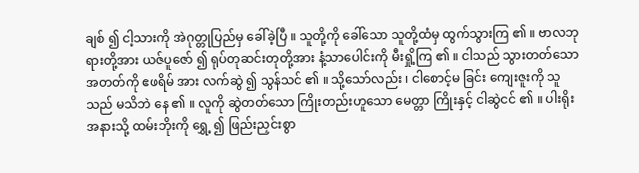ချစ် ၍ ငါ့သားကို အဲဂုတ္တုပြည်မှ ခေါ်ခဲ့ပြီ ။ သူတို့ကို ခေါ်သော သူတို့ထံမှ ထွက်သွားကြ ၏ ။ ဗာလဘုရားတို့အား ယဇ်ပူဇော် ၍ ရုပ်တုဆင်းတုတို့အား နံ့သာပေါင်းကို မီးရှို့ကြ ၏ ။ ငါသည် သွားတတ်သော အတတ်ကို ဧဖရိမ် အား လက်ဆွဲ ၍ သွန်သင် ၏ ။ သို့သော်လည်း ၊ ငါစောင့်မ ခြင်း ကျေးဇူးကို သူသည် မသိဘဲ နေ ၏ ။ လူကို ဆွဲတတ်သော ကြိုးတည်းဟူသော မေတ္တာ ကြိုးနှင့် ငါဆွဲငင် ၏ ။ ပါးရိုးအနားသို့ ထမ်းဘိုးကို ရွှေ့ ၍ ဖြည်းညှင်းစွာ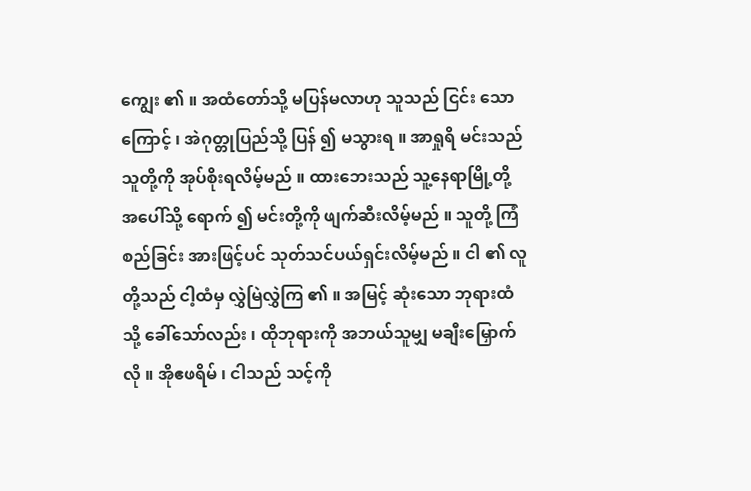ကျွေး ၏ ။ အထံတော်သို့ မပြန်မလာဟု သူသည် ငြင်း သောကြောင့် ၊ အဲဂုတ္တုပြည်သို့ ပြန် ၍ မသွားရ ။ အာရှုရိ မင်းသည် သူတို့ကို အုပ်စိုးရလိမ့်မည် ။ ထားဘေးသည် သူ့နေရာမြို့တို့ အပေါ်သို့ ရောက် ၍ မင်းတို့ကို ဖျက်ဆီးလိမ့်မည် ။ သူတို့ ကြံစည်ခြင်း အားဖြင့်ပင် သုတ်သင်ပယ်ရှင်းလိမ့်မည် ။ ငါ ၏ လူတို့သည် ငါ့ထံမှ လွှဲမြဲလွှဲကြ ၏ ။ အမြင့် ဆုံးသော ဘုရားထံသို့ ခေါ်သော်လည်း ၊ ထိုဘုရားကို အဘယ်သူမျှ မချီးမြှောက်လို ။ အိုဧဖရိမ် ၊ ငါသည် သင့်ကို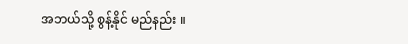အဘယ်သို့ စွန့်နိုင် မည်နည်း ။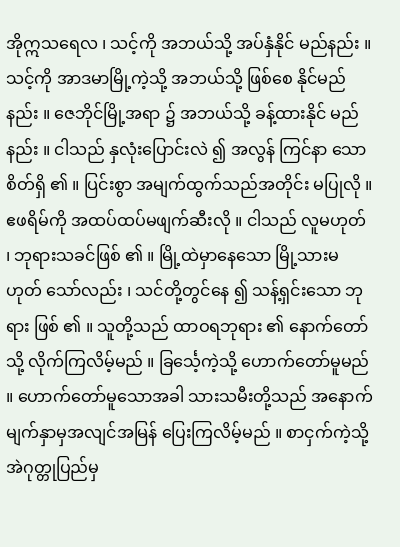အိုဣသရေလ ၊ သင့်ကို အဘယ်သို့ အပ်နှံနိုင် မည်နည်း ။ သင့်ကို အာဒမာမြို့ကဲ့သို့ အဘယ်သို့ ဖြစ်စေ နိုင်မည်နည်း ။ ဇေဘိုင်မြို့အရာ ၌ အဘယ်သို့ ခန့်ထားနိုင် မည်နည်း ။ ငါသည် နှလုံးပြောင်းလဲ ၍ အလွန် ကြင်နာ သော စိတ်ရှိ ၏ ။ ပြင်းစွာ အမျက်ထွက်သည်အတိုင်း မပြုလို ။ ဧဖရိမ်ကို အထပ်ထပ်မဖျက်ဆီးလို ။ ငါသည် လူမဟုတ် ၊ ဘုရားသခင်ဖြစ် ၏ ။ မြို့ထဲမှာနေသော မြို့သားမဟုတ် သော်လည်း ၊ သင်တို့တွင်နေ ၍ သန့်ရှင်းသော ဘုရား ဖြစ် ၏ ။ သူတို့သည် ထာဝရဘုရား ၏ နောက်တော်သို့ လိုက်ကြလိမ့်မည် ။ ခြင်္သေ့ကဲ့သို့ ဟောက်တော်မူမည် ။ ဟောက်တော်မူသောအခါ သားသမီးတို့သည် အနောက် မျက်နှာမှအလျင်အမြန် ပြေးကြလိမ့်မည် ။ စာငှက်ကဲ့သို့ အဲဂုတ္တုပြည်မှ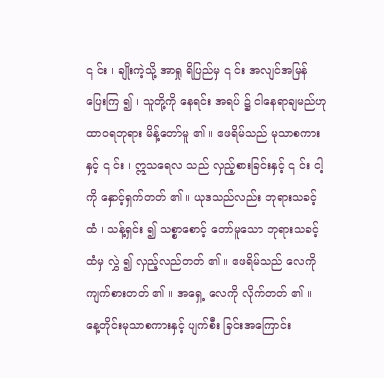၎ င်း ၊ ချိုးကဲ့သို့ အာရှု ရိပြည်မှ ၎ င်း အလျင်အမြန်ပြေးကြ ၍ ၊ သူတို့ကို နေရင်း အရပ် ၌ ငါနေရာချမည်ဟု ထာဝရဘုရား မိန့်တော်မူ ၏ ။ ဧဖရိမ်သည် မုသာစကားနှင့် ၎ င်း ၊ ဣသရေလ သည် လှည့်စားခြင်းနှင့် ၎ င်း ငါ့ကို နှောင့်ရှက်တတ် ၏ ။ ယုဒသည်လည်း ဘုရားသခင့်ထံ ၊ သန့်ရှင်း ၍ သစ္စာစောင့် တော်မူသော ဘုရားသခင့်ထံမှ လွှဲ ၍ လှည့်လည်တတ် ၏ ။ ဧဖရိမ်သည် လေကို ကျက်စားတတ် ၏ ။ အရှေ့ လေကို လိုက်တတ် ၏ ။ နေ့တိုင်းမုသာစကားနှင့် ပျက်စီး ခြင်းအကြောင်း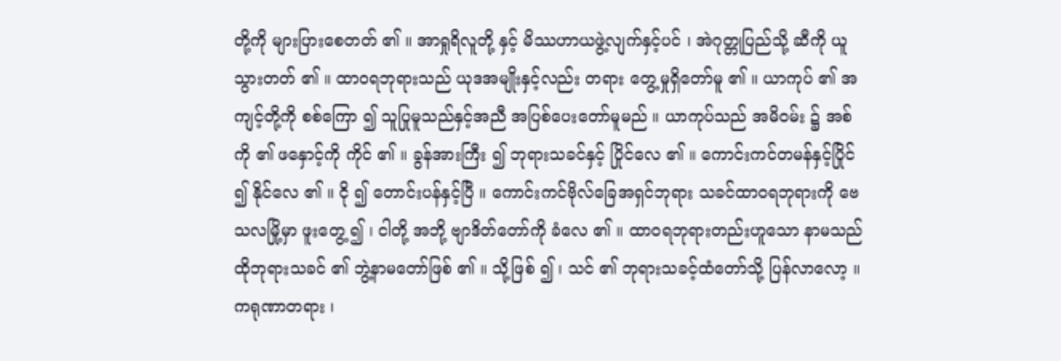တို့ကို များပြားစေတတ် ၏ ။ အာရှုရိလူတို့ နှင့် မိဿဟာယဖွဲ့လျက်နှင့်ပင် ၊ အဲဂုတ္တုပြည်သို့ ဆီကို ယူသွားတတ် ၏ ။ ထာဝရဘုရားသည် ယုဒအမျိုးနှင့်လည်း တရား တွေ့မှုရှိတော်မူ ၏ ။ ယာကုပ် ၏ အကျင့်တို့ကို စစ်ကြော ၍ သူပြုမူသည်နှင့်အညီ အပြစ်ပေးတော်မူမည် ။ ယာကုပ်သည် အမိဝမ်း ၌ အစ်ကို ၏ ဖနှောင့်ကို ကိုင် ၏ ။ ခွန်အားကြီး ၍ ဘုရားသခင်နှင့် ပြိုင်လေ ၏ ။ ကောင်းကင်တမန်နှင့်ပြိုင် ၍ နိုင်လေ ၏ ။ ငို ၍ တောင်းပန်နှင့်ပြီ ။ ကောင်းကင်ဗိုလ်ခြေအရှင်ဘုရား သခင်ထာဝရဘုရားကို ဗေသလမြို့မှာ ဖူးတွေ့ ၍ ၊ ငါတို့ အဘို့ ဗျာဒိတ်တော်ကို ခံလေ ၏ ။ ထာဝရဘုရားတည်းဟူသော နာမသည် ထိုဘုရားသခင် ၏ ဘွဲ့နာမတော်ဖြစ် ၏ ။ သို့ဖြစ် ၍ ၊ သင် ၏ ဘုရားသခင့်ထံတော်သို့ ပြန်လာလော့ ။ ကရုဏာတရား ၊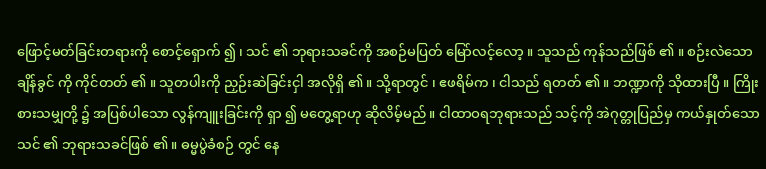ဖြောင့်မတ်ခြင်းတရားကို စောင့်ရှောက် ၍ ၊ သင် ၏ ဘုရားသခင်ကို အစဉ်မပြတ် မြော်လင့်လော့ ။ သူသည် ကုန်သည်ဖြစ် ၏ ။ စဉ်းလဲသော ချိန်ခွင် ကို ကိုင်တတ် ၏ ။ သူတပါးကို ညှဉ်းဆဲခြင်းငှါ အလိုရှိ ၏ ။ သို့ရာတွင် ၊ ဧဖရိမ်က ၊ ငါသည် ရတတ် ၏ ။ ဘဏ္ဍာကို သိုထားပြီ ။ ကြိုးစားသမျှတို့ ၌ အပြစ်ပါသော လွန်ကျူးခြင်းကို ရှာ ၍ မတွေ့ရာဟု ဆိုလိမ့်မည် ။ ငါထာဝရဘုရားသည် သင့်ကို အဲဂုတ္တုပြည်မှ ကယ်နှုတ်သော သင် ၏ ဘုရားသခင်ဖြစ် ၏ ။ ဓမ္မပွဲခံစဉ် တွင် နေ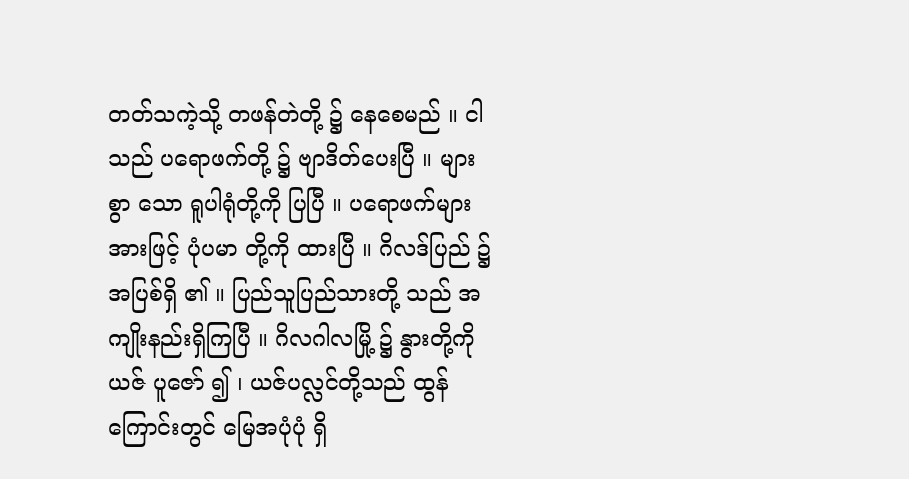တတ်သကဲ့သို့ တဖန်တဲတို့ ၌ နေစေမည် ။ ငါသည် ပရောဖက်တို့ ၌ ဗျာဒိတ်ပေးပြီ ။ များစွာ သော ရူပါရုံတို့ကို ပြပြီ ။ ပရောဖက်များအားဖြင့် ပုံပမာ တို့ကို ထားပြီ ။ ဂိလဒ်ပြည် ၌ အပြစ်ရှိ ၏ ။ ပြည်သူပြည်သားတို့ သည် အကျိုးနည်းရှိကြပြီ ။ ဂိလဂါလမြို့ ၌ နွားတို့ကို ယဇ် ပူဇော် ၍ ၊ ယဇ်ပလ္လင်တို့သည် ထွန်ကြောင်းတွင် မြေအပုံပုံ ရှိ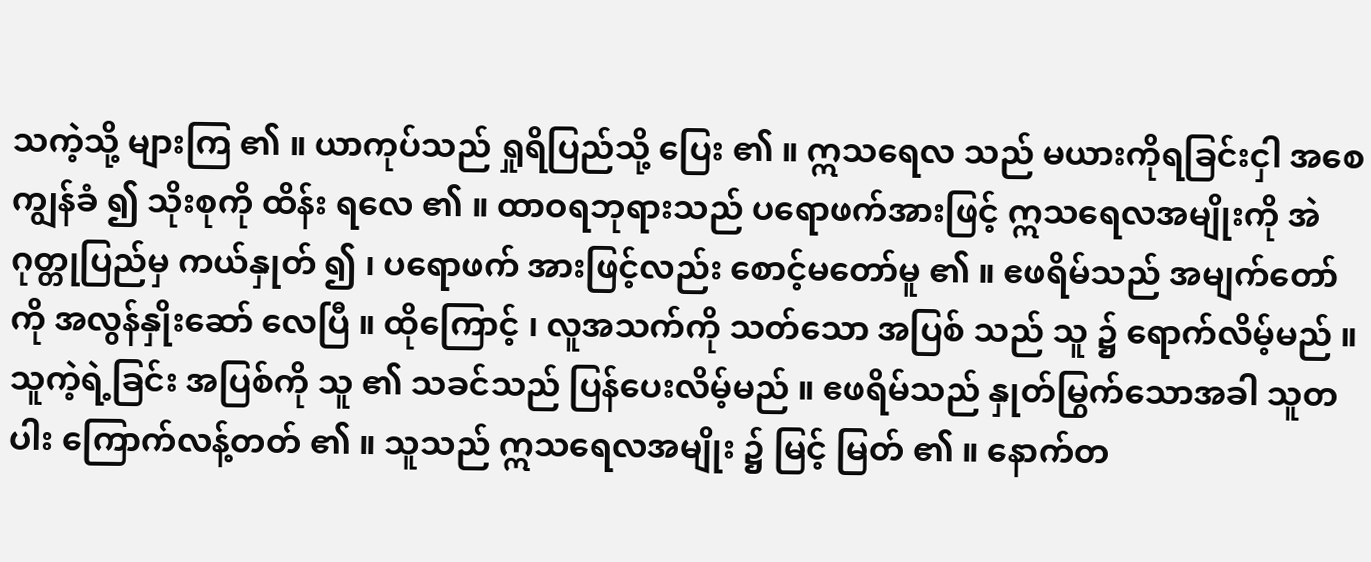သကဲ့သို့ များကြ ၏ ။ ယာကုပ်သည် ရှုရိပြည်သို့ ပြေး ၏ ။ ဣသရေလ သည် မယားကိုရခြင်းငှါ အစေကျွန်ခံ ၍ သိုးစုကို ထိန်း ရလေ ၏ ။ ထာဝရဘုရားသည် ပရောဖက်အားဖြင့် ဣသရေလအမျိုးကို အဲဂုတ္တုပြည်မှ ကယ်နှုတ် ၍ ၊ ပရောဖက် အားဖြင့်လည်း စောင့်မတော်မူ ၏ ။ ဧဖရိမ်သည် အမျက်တော်ကို အလွန်နှိုးဆော် လေပြီ ။ ထိုကြောင့် ၊ လူအသက်ကို သတ်သော အပြစ် သည် သူ ၌ ရောက်လိမ့်မည် ။ သူကဲ့ရဲ့ခြင်း အပြစ်ကို သူ ၏ သခင်သည် ပြန်ပေးလိမ့်မည် ။ ဧဖရိမ်သည် နှုတ်မြွက်သောအခါ သူတပါး ကြောက်လန့်တတ် ၏ ။ သူသည် ဣသရေလအမျိုး ၌ မြင့် မြတ် ၏ ။ နောက်တ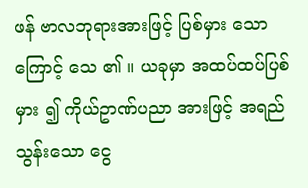ဖန် ဗာလဘုရားအားဖြင့် ပြစ်မှား သောကြောင့် သေ ၏ ။ ယခုမှာ အထပ်ထပ်ပြစ်မှား ၍ ကိုယ်ဥာဏ်ပညာ အားဖြင့် အရည်သွန်းသော ငွေ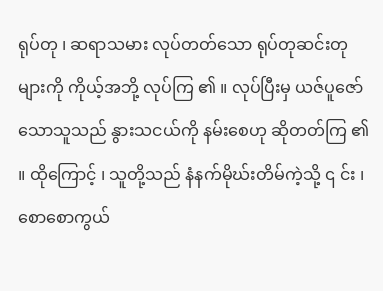ရုပ်တု ၊ ဆရာသမား လုပ်တတ်သော ရုပ်တုဆင်းတုများကို ကိုယ့်အဘို့ လုပ်ကြ ၏ ။ လုပ်ပြီးမှ ယဇ်ပူဇော်သောသူသည် နွားသငယ်ကို နမ်းစေဟု ဆိုတတ်ကြ ၏ ။ ထိုကြောင့် ၊ သူတို့သည် နံနက်မိုဃ်းတိမ်ကဲ့သို့ ၎ င်း ၊ စောစောကွယ်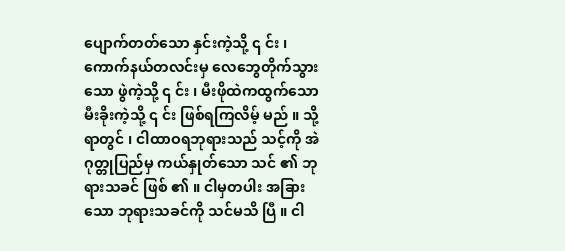ပျောက်တတ်သော နှင်းကဲ့သို့ ၎ င်း ၊ ကောက်နယ်တလင်းမှ လေဘွေတိုက်သွားသော ဖွဲကဲ့သို့ ၎ င်း ၊ မီးဖိုထဲကထွက်သော မီးခိုးကဲ့သို့ ၎ င်း ဖြစ်ရကြလိမ့် မည် ။ သို့ရာတွင် ၊ ငါထာဝရဘုရားသည် သင့်ကို အဲဂုတ္တုပြည်မှ ကယ်နှုတ်သော သင် ၏ ဘုရားသခင် ဖြစ် ၏ ။ ငါမှတပါး အခြားသော ဘုရားသခင်ကို သင်မသိ ပြီ ။ ငါ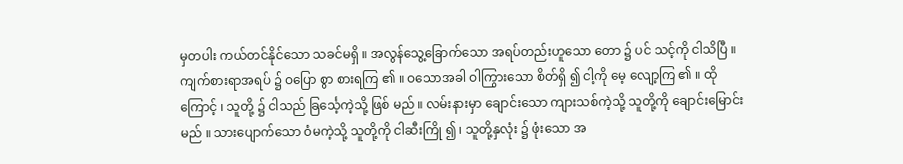မှတပါး ကယ်တင်နိုင်သော သခင်မရှိ ။ အလွန်သွေ့ခြောက်သော အရပ်တည်းဟူသော တော ၌ ပင် သင့်ကို ငါသိပြီ ။ ကျက်စားရာအရပ် ၌ ဝပြော စွာ စားရကြ ၏ ။ ဝသောအခါ ဝါကြွားသော စိတ်ရှိ ၍ ငါ့ကို မေ့ လျော့ကြ ၏ ။ ထိုကြောင့် ၊ သူတို့ ၌ ငါသည် ခြင်္သေ့ကဲ့သို့ ဖြစ် မည် ။ လမ်းနားမှာ ချောင်းသော ကျားသစ်ကဲ့သို့ သူတို့ကို ချောင်းမြောင်းမည် ။ သားပျောက်သော ဝံမကဲ့သို့ သူတို့ကို ငါဆီးကြို ၍ ၊ သူတို့နှလုံး ၌ ဖုံးသော အ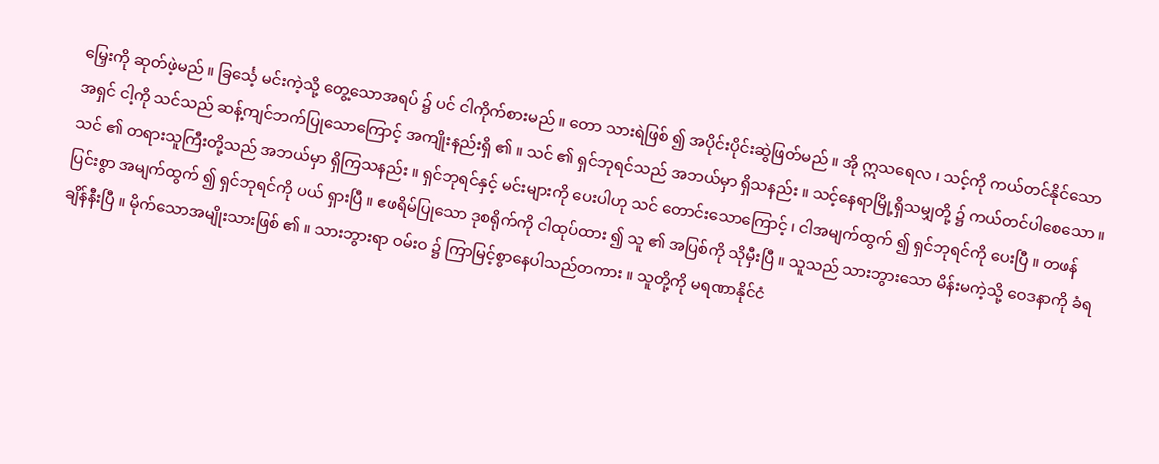မြှေးကို ဆုတ်ဖဲ့မည် ။ ခြင်္သေ့ မင်းကဲ့သို့ တွေ့သောအရပ် ၌ ပင် ငါကိုက်စားမည် ။ တော သားရဲဖြစ် ၍ အပိုင်းပိုင်းဆွဲဖြတ်မည် ။ အို ဣသရေလ ၊ သင့်ကို ကယ်တင်နိုင်သော အရှင် ငါ့ကို သင်သည် ဆန့်ကျင်ဘက်ပြုသောကြောင့် အကျိုးနည်းရှိ ၏ ။ သင် ၏ ရှင်ဘုရင်သည် အဘယ်မှာ ရှိသနည်း ။ သင့်နေရာမြို့ရှိသမျှတို့ ၌ ကယ်တင်ပါစေသော ။ သင် ၏ တရားသူကြီးတို့သည် အဘယ်မှာ ရှိကြသနည်း ။ ရှင်ဘုရင်နှင့် မင်းများကို ပေးပါဟု သင် တောင်းသောကြောင့် ၊ ငါအမျက်ထွက် ၍ ရှင်ဘုရင်ကို ပေးပြီ ။ တဖန်ပြင်းစွာ အမျက်ထွက် ၍ ရှင်ဘုရင်ကို ပယ် ရှားပြီ ။ ဧဖရိမ်ပြုသော ဒုစရိုက်ကို ငါထုပ်ထား ၍ သူ ၏ အပြစ်ကို သိုမှီးပြီ ။ သူသည် သားဘွားသော မိန်းမကဲ့သို့ ဝေဒနာကို ခံရချိန်နီးပြီ ။ မိုက်သောအမျိုးသားဖြစ် ၏ ။ သားဘွားရာ ဝမ်းဝ ၌ ကြာမြင့်စွာနေပါသည်တကား ။ သူတို့ကို မရဏာနိုင်ငံ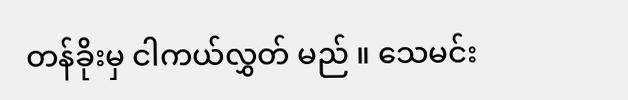တန်ခိုးမှ ငါကယ်လွှတ် မည် ။ သေမင်း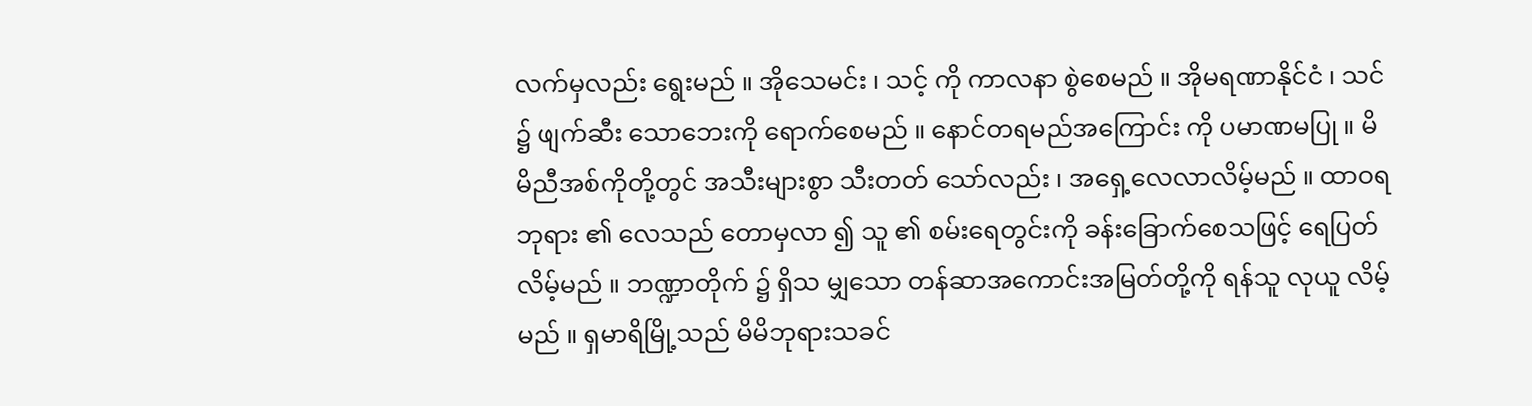လက်မှလည်း ရွေးမည် ။ အိုသေမင်း ၊ သင့် ကို ကာလနာ စွဲစေမည် ။ အိုမရဏာနိုင်ငံ ၊ သင် ၌ ဖျက်ဆီး သောဘေးကို ရောက်စေမည် ။ နောင်တရမည်အကြောင်း ကို ပမာဏမပြု ။ မိမိညီအစ်ကိုတို့တွင် အသီးများစွာ သီးတတ် သော်လည်း ၊ အရှေ့လေလာလိမ့်မည် ။ ထာဝရဘုရား ၏ လေသည် တောမှလာ ၍ သူ ၏ စမ်းရေတွင်းကို ခန်းခြောက်စေသဖြင့် ရေပြတ်လိမ့်မည် ။ ဘဏ္ဍာတိုက် ၌ ရှိသ မျှသော တန်ဆာအကောင်းအမြတ်တို့ကို ရန်သူ လုယူ လိမ့်မည် ။ ရှမာရိမြို့သည် မိမိဘုရားသခင်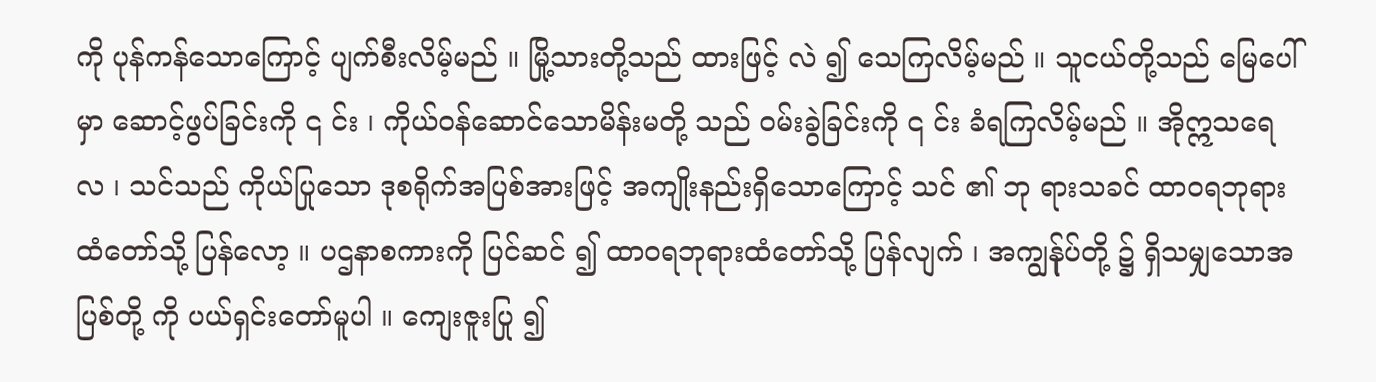ကို ပုန်ကန်သောကြောင့် ပျက်စီးလိမ့်မည် ။ မြို့သားတို့သည် ထားဖြင့် လဲ ၍ သေကြလိမ့်မည် ။ သူငယ်တို့သည် မြေပေါ်မှာ ဆောင့်ဖွပ်ခြင်းကို ၎ င်း ၊ ကိုယ်ဝန်ဆောင်သောမိန်းမတို့ သည် ဝမ်းခွဲခြင်းကို ၎ င်း ခံရကြလိမ့်မည် ။ အိုဣသရေလ ၊ သင်သည် ကိုယ်ပြုသော ဒုစရိုက်အပြစ်အားဖြင့် အကျိုးနည်းရှိသောကြောင့် သင် ၏ ဘု ရားသခင် ထာဝရဘုရားထံတော်သို့ ပြန်လော့ ။ ပဌနာစကားကို ပြင်ဆင် ၍ ထာဝရဘုရားထံတော်သို့ ပြန်လျက် ၊ အကျွန်ုပ်တို့ ၌ ရှိသမျှသောအပြစ်တို့ ကို ပယ်ရှင်းတော်မူပါ ။ ကျေးဇူးပြု ၍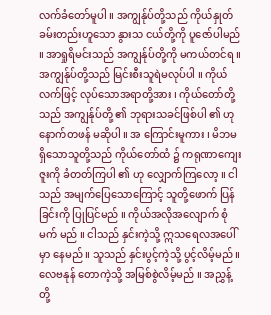လက်ခံတော်မူပါ ။ အကျွန်ုပ်တို့သည် ကိုယ်နှုတ်ခမ်းတည်းဟူသော နွားသ ငယ်တို့ကို ပူဇော်ပါမည် ။ အာရှုရိမင်းသည် အကျွန်ုပ်တို့ကို မကယ်တင်ရ ။ အကျွန်ုပ်တို့သည် မြင်းစီးသူရဲမလုပ်ပါ ။ ကိုယ်လက်ဖြင့် လုပ်သောအရာတို့အား ၊ ကိုယ်တော်တို့သည် အကျွန်ုပ်တို့ ၏ ဘုရားသခင်ဖြစ်ပါ ၏ ဟု နောက်တဖန် မဆိုပါ ။ အ ကြောင်းမူကား ၊ မိဘမရှိသောသူတို့သည် ကိုယ်တော်ထံ ၌ ကရုဏာကျေးဇူးကို ခံတတ်ကြပါ ၏ ဟု လျှောက်ကြလော့ ။ ငါသည် အမျက်ပြေသောကြောင့် သူတို့ဖောက် ပြန်ခြင်းကို ပြုပြင်မည် ။ ကိုယ်အလိုအလျောက် စုံမက် မည် ။ ငါသည် နှင်းကဲ့သို့ ဣသရေလအပေါ်မှာ နေမည် ။ သူသည် နှင်းပွင့်ကဲ့သို့ ပွင့်လိမ့်မည် ။ လေဗနုန် တောကဲ့သို့ အမြစ်စွဲလိမ့်မည် ။ အညွှန့်တို့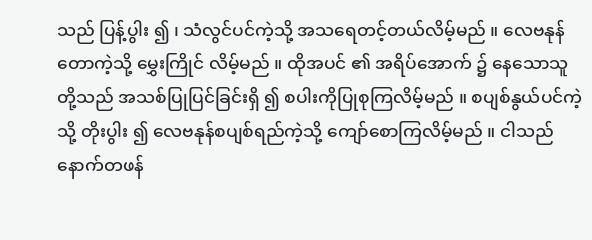သည် ပြန့်ပွါး ၍ ၊ သံလွင်ပင်ကဲ့သို့ အသရေတင့်တယ်လိမ့်မည် ။ လေဗနုန်တောကဲ့သို့ မွှေးကြိုင် လိမ့်မည် ။ ထိုအပင် ၏ အရိပ်အောက် ၌ နေသောသူတို့သည် အသစ်ပြုပြင်ခြင်းရှိ ၍ စပါးကိုပြုစုကြလိမ့်မည် ။ စပျစ်နွယ်ပင်ကဲ့သို့ တိုးပွါး ၍ လေဗနုန်စပျစ်ရည်ကဲ့သို့ ကျော်စောကြလိမ့်မည် ။ ငါသည် နောက်တဖန်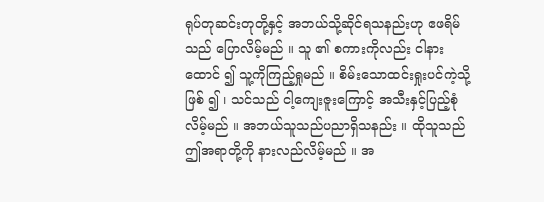ရုပ်တုဆင်းတုတို့နှင့် အဘယ်သို့ဆိုင်ရသနည်းဟု ဧဖရိမ်သည် ပြောလိမ့်မည် ။ သူ ၏ စကားကိုလည်း ငါနားထောင် ၍ သူ့ကိုကြည့်ရှုမည် ။ စိမ်းသောထင်းရှုးပင်ကဲ့သို့ဖြစ် ၍ ၊ သင်သည် ငါ့ကျေးဇူးကြောင့် အသီးနှင့်ပြည့်စုံလိမ့်မည် ။ အဘယ်သူသည်ပညာရှိသနည်း ။ ထိုသူသည် ဤအရာတို့ကို နားလည်လိမ့်မည် ။ အ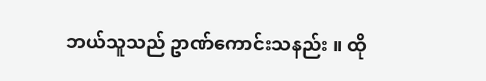ဘယ်သူသည် ဥာဏ်ကောင်းသနည်း ။ ထို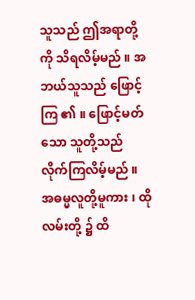သူသည် ဤအရာတို့ကို သိရလိမ့်မည် ။ အဘယ်သူသည် ဖြောင့်ကြ ၏ ။ ဖြောင့်မတ် သော သူတို့သည် လိုက်ကြလိမ့်မည် ။ အဓမ္မလူတို့မူကား ၊ ထိုလမ်းတို့ ၌ ထိ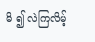မိ ၍ လဲကြလိမ့်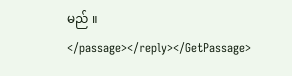မည် ။ </passage></reply></GetPassage>